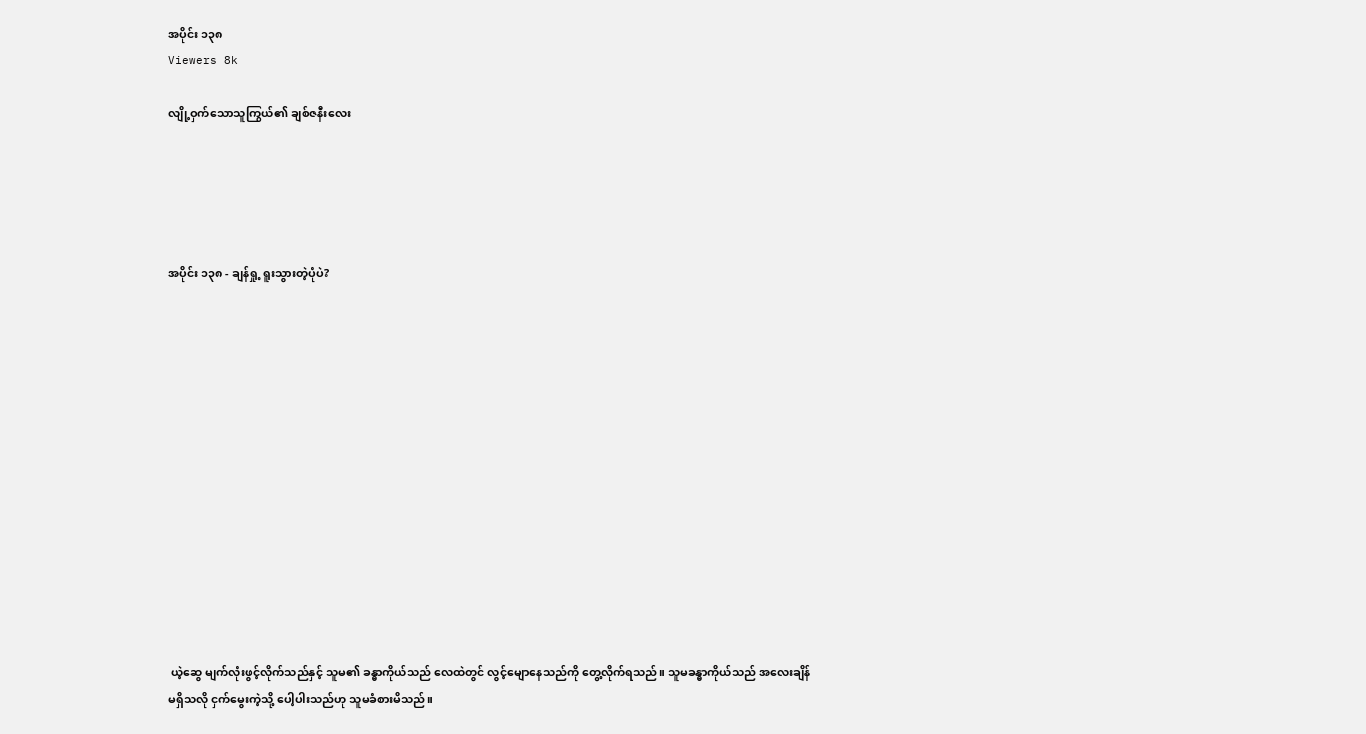အပိုင်း ၁၃၈
Viewers 8k

လျို့ဝှက်သောသူကြွယ်၏ ချစ်ဇနီးလေး





အပိုင်း ၁၃၈ - ချန်ရှု့ ရူးသွားတဲ့ပုံပဲ?














 ယဲ့ဆွေ မျက်လုံးဖွင့်လိုက်သည်နှင့် သူမ၏ ခန္ဓာကိုယ်သည် လေထဲတွင် လွင့်မျောနေသည်ကို တွေ့လိုက်ရသည်။ သူမခန္ဓာကိုယ်သည် အလေးချိန်မရှိသလို ငှက်မွေးကဲ့သို့ ပေါ့ပါးသည်ဟု သူမခံစားမိသည်။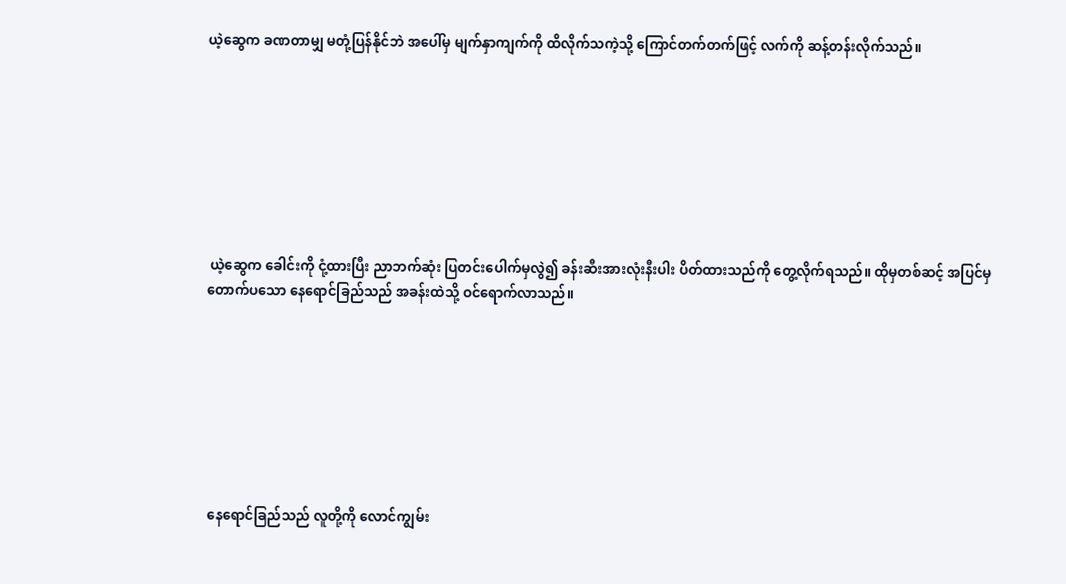ယဲ့ဆွေက ခဏတာမျှ မတုံ့ပြန်နိုင်ဘဲ အပေါ်မှ မျက်နှာကျက်ကို ထိလိုက်သကဲ့သို့ ကြောင်တက်တက်ဖြင့် လက်ကို ဆန့်တန်းလိုက်သည်။








 ယဲ့ဆွေက ခေါင်းကို ငုံ့ထားပြီး ညာဘက်ဆုံး ပြတင်းပေါက်မှလွဲ၍ ခန်းဆီးအားလုံးနီးပါး ပိတ်ထားသည်ကို တွေ့လိုက်ရသည်။ ထိုမှတစ်ဆင့် အပြင်မှ တောက်ပသော နေရောင်ခြည်သည် အခန်းထဲသို့ ဝင်ရောက်လာသည်။








 နေရောင်ခြည်သည် လူတို့ကို လောင်ကျွမ်း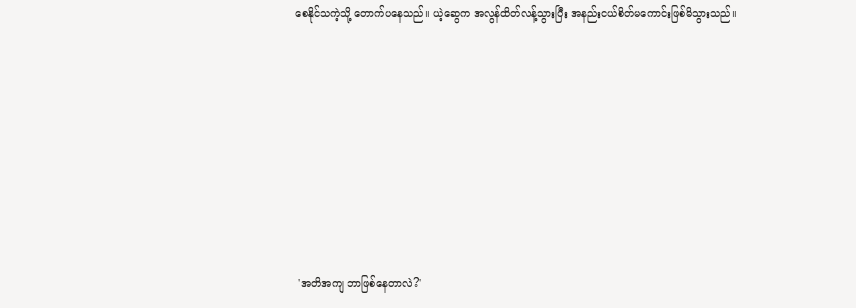စေနိုင်သကဲ့သို့ တောက်ပနေသည်။ ယဲ့ဆွေက အလွန်ထိတ်လန့်သွားပြီး အနည်းငယ်စိတ်မကောင်းဖြစ်မိသွားသည်။








 'အတိအကျ ဘာဖြစ်နေတာလဲ?'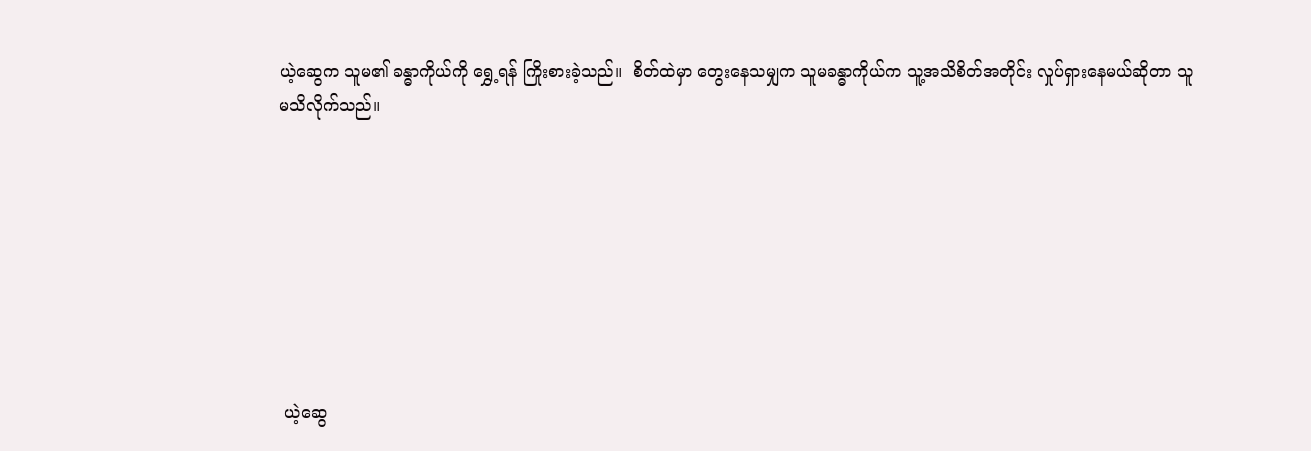ယဲ့ဆွေက သူမ၏ ခန္ဓာကိုယ်ကို ရွှေ့ရန် ကြိုးစားခဲ့သည်။  စိတ်ထဲမှာ တွေးနေသမျှက သူမခန္ဓာကိုယ်က သူ့အသိစိတ်အတိုင်း လှုပ်ရှားနေမယ်ဆိုတာ သူမသိလိုက်သည်။








 ယဲ့ဆွေ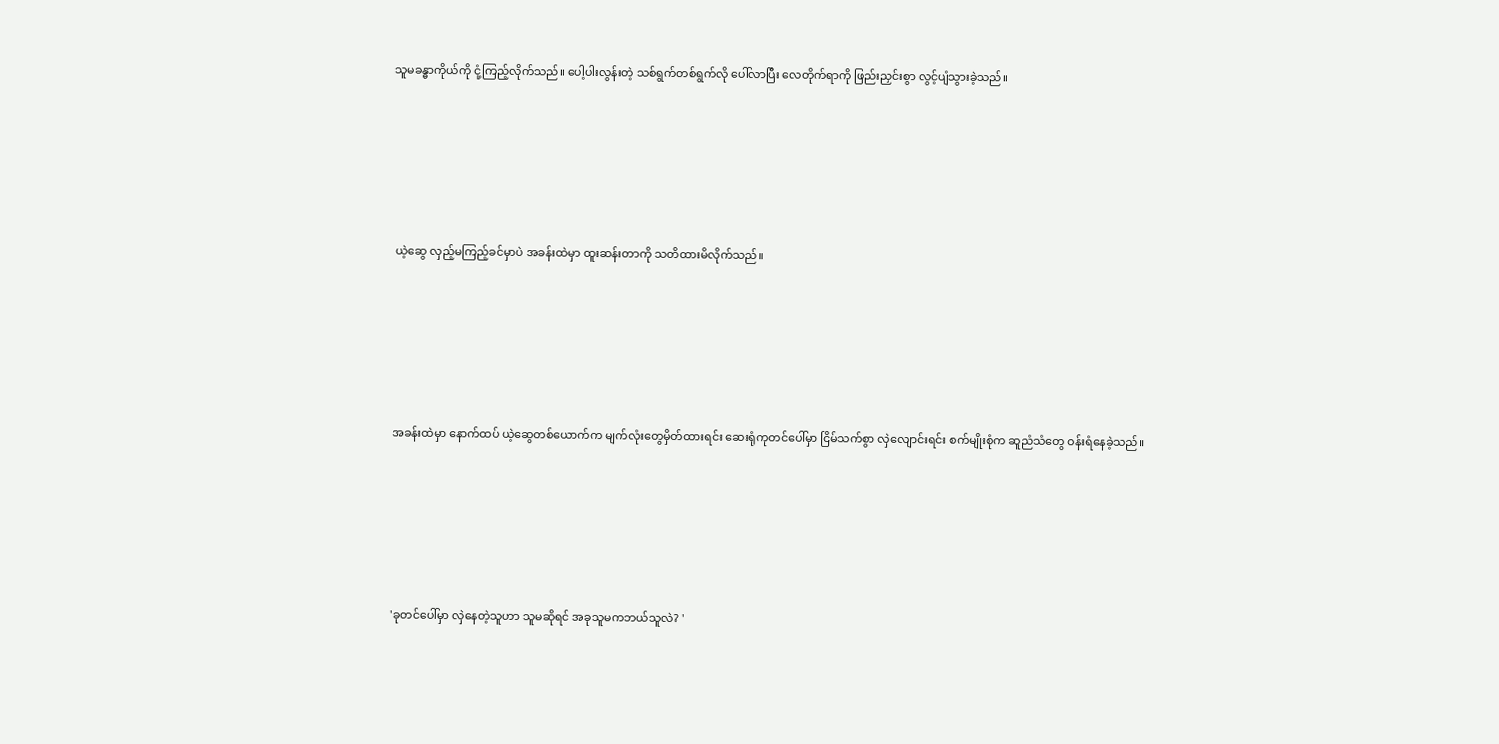သူမခန္ဓာကိုယ်ကို ငုံ့ကြည့်လိုက်သည်။ ပေါ့ပါးလွန်းတဲ့ သစ်ရွက်တစ်ရွက်လို ပေါ်လာပြီး လေတိုက်ရာကို ဖြည်းညှင်းစွာ လွင့်ပျံသွားခဲ့သည်။








 ယဲ့ဆွေ လှည့်မကြည့်ခင်မှာပဲ အခန်းထဲမှာ ထူးဆန်းတာကို သတိထားမိလိုက်သည်။








 အခန်းထဲမှာ နောက်ထပ် ယဲ့ဆွေတစ်ယောက်က မျက်လုံးတွေမှိတ်ထားရင်း ဆေးရုံကုတင်ပေါ်မှာ ငြိမ်သက်စွာ လှဲလျောင်းရင်း စက်မျိုးစုံက ဆူညံသံတွေ ဝန်းရံနေခဲ့သည်။








 'ခုတင်ပေါ်မှာ လှဲနေတဲ့သူဟာ သူမဆိုရင် အခုသူမကဘယ်သူလဲ? '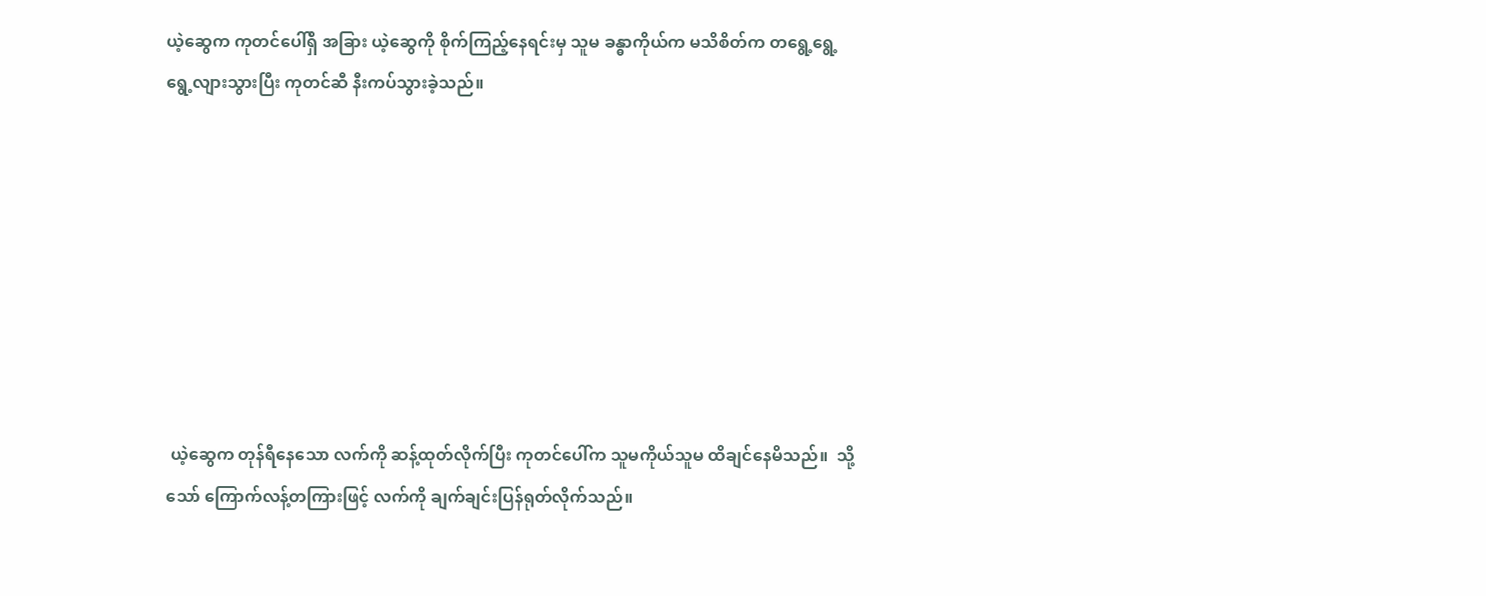ယဲ့ဆွေက ကုတင်ပေါ်ရှိ အခြား ယဲ့ဆွေကို စိုက်ကြည့်နေရင်းမှ သူမ ခန္ဓာကိုယ်က မသိစိတ်က တရွေ့ရွေ့ ရွေ့လျားသွားပြီး ကုတင်ဆီ နီးကပ်သွားခဲ့သည်။








 ယဲ့ဆွေက တုန်ရီနေသော လက်ကို ဆန့်ထုတ်လိုက်ပြီး ကုတင်ပေါ်က သူမကိုယ်သူမ ထိချင်နေမိသည်။  သို့သော် ကြောက်လန့်တကြားဖြင့် လက်ကို ချက်ချင်းပြန်ရုတ်လိုက်သည်။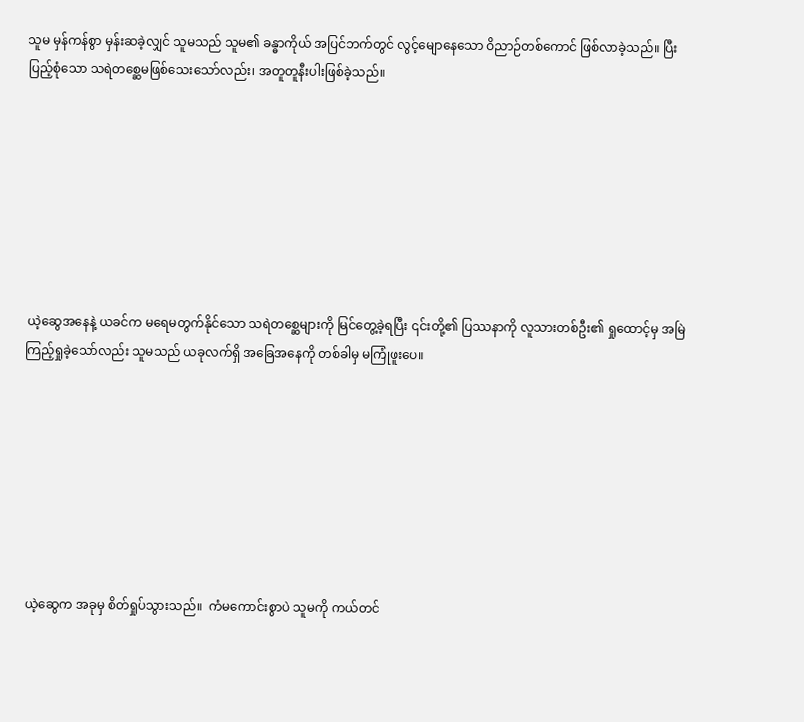သူမ မှန်ကန်စွာ မှန်းဆခဲ့လျှင် သူမသည် သူမ၏ ခန္ဓာကိုယ် အပြင်ဘက်တွင် လွင့်မျောနေသော ဝိညာဉ်တစ်ကောင် ဖြစ်လာခဲ့သည်။ ပြီးပြည့်စုံသော သရဲတစ္ဆေမဖြစ်သေးသော်လည်း၊ အတူတူနီးပါးဖြစ်ခဲ့သည်။








 ယဲ့ဆွေအနေနဲ့ ယခင်က မရေမတွက်နိုင်သော သရဲတစ္ဆေများကို မြင်တွေ့ခဲ့ရပြီး ၎င်းတို့၏ ပြဿနာကို လူသားတစ်ဦး၏ ရှုထောင့်မှ အမြဲကြည့်ရှုခဲ့သော်လည်း သူမသည် ယခုလက်ရှိ အခြေအနေကို တစ်ခါမှ မကြုံဖူးပေ။








 ယဲ့ဆွေက အခုမှ စိတ်ရှုပ်သွားသည်။  ကံမကောင်းစွာပဲ သူမကို ကယ်တင်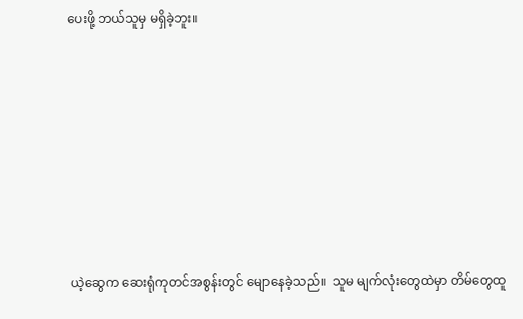ပေးဖို့ ဘယ်သူမှ မရှိခဲ့ဘူး။








 ယဲ့ဆွေက ဆေးရုံကုတင်အစွန်းတွင် မျောနေခဲ့သည်။  သူမ မျက်လုံးတွေထဲမှာ တိမ်တွေထူ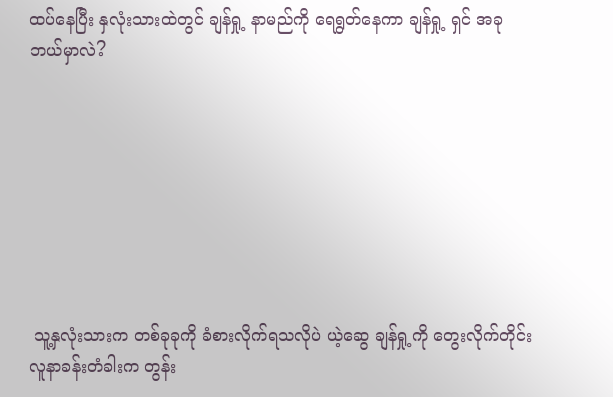ထပ်နေပြီး နှလုံးသားထဲတွင် ချန်ရှု့ နာမည်ကို ရေရွတ်နေကာ ချန်ရှု့ ရှင် အခုဘယ်မှာလဲ?








 သူ့နှလုံးသားက တစ်ခုခုကို ခံစားလိုက်ရသလိုပဲ ယဲ့ဆွေ ချန်ရှု့ကို တွေးလိုက်တိုင်း လူနာခန်းတံခါးက တွန်း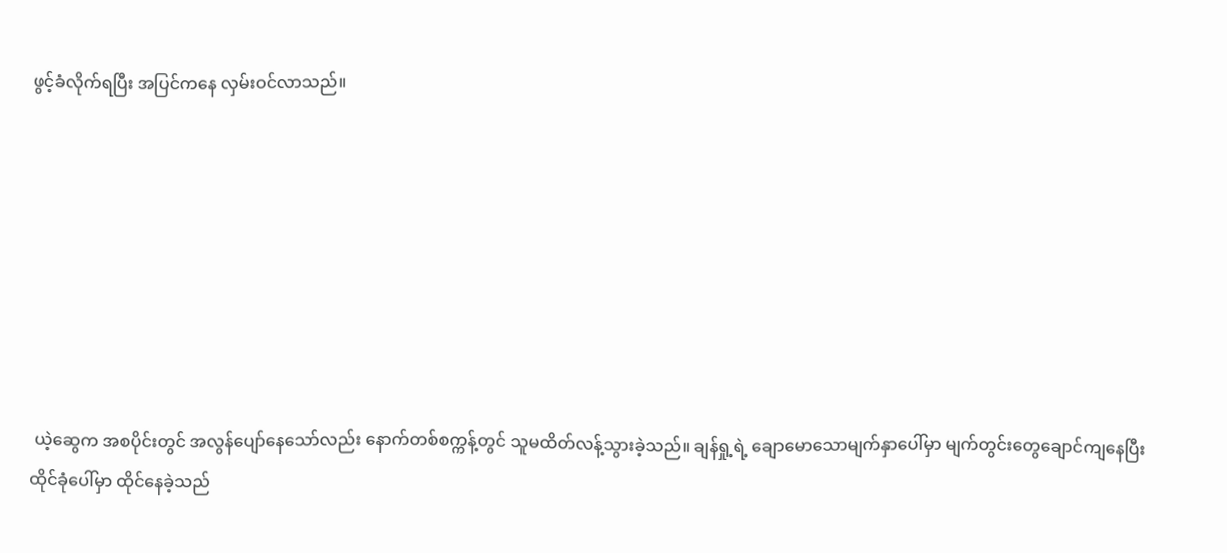ဖွင့်ခံလိုက်ရပြီး အပြင်ကနေ လှမ်းဝင်လာသည်။








 ယဲ့ဆွေက အစပိုင်းတွင် အလွန်ပျော်နေသော်လည်း နောက်တစ်စက္ကန့်တွင် သူမထိတ်လန့်သွားခဲ့သည်။ ချန်ရှု့ရဲ့ ချောမောသောမျက်နှာပေါ်မှာ မျက်တွင်းတွေချောင်ကျနေပြီး ထိုင်ခုံပေါ်မှာ ထိုင်နေခဲ့သည်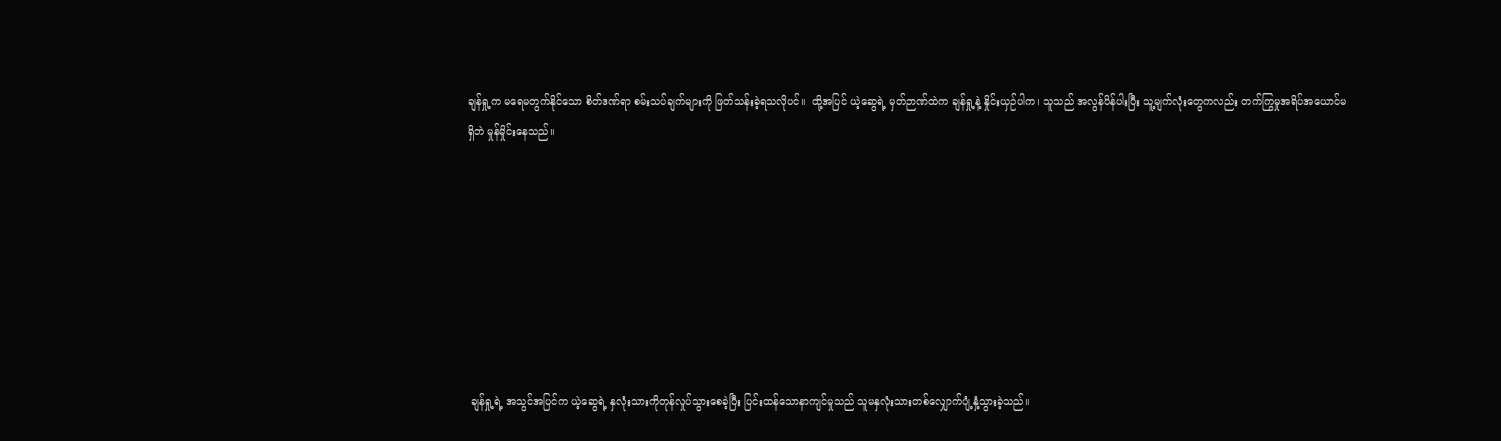ချန်ရှု့က မရေမတွက်နိုင်သော စိတ်ဒဏ်ရာ စမ်းသပ်ချက်များကို ဖြတ်သန်းခဲ့ရသလိုပင်။  ထို့အပြင် ယဲ့ဆွေရဲ့ မှတ်ဉာဏ်ထဲက ချန်ရှု့နဲ့ နှိုင်းယှဉ်ပါက၊ သူသည် အလွန်ပိန်ပါးပြီး သူ့မျက်လုံးတွေကလည်း တက်ကြွမှုအရိပ်အယောင်မရှိဘဲ မှုန်မှိုင်းနေသည်။








 ချန်ရှု့ရဲ့ အသွင်အပြင်က ယဲ့ဆွေရဲ့ နှလုံးသားကိုတုန်လှုပ်သွားစေခဲ့ပြီး ပြင်းထန်သောနာကျင်မှုသည် သူမနှလုံးသားတစ်လျှောက်ပျံ့နှံ့သွားခဲ့သည်။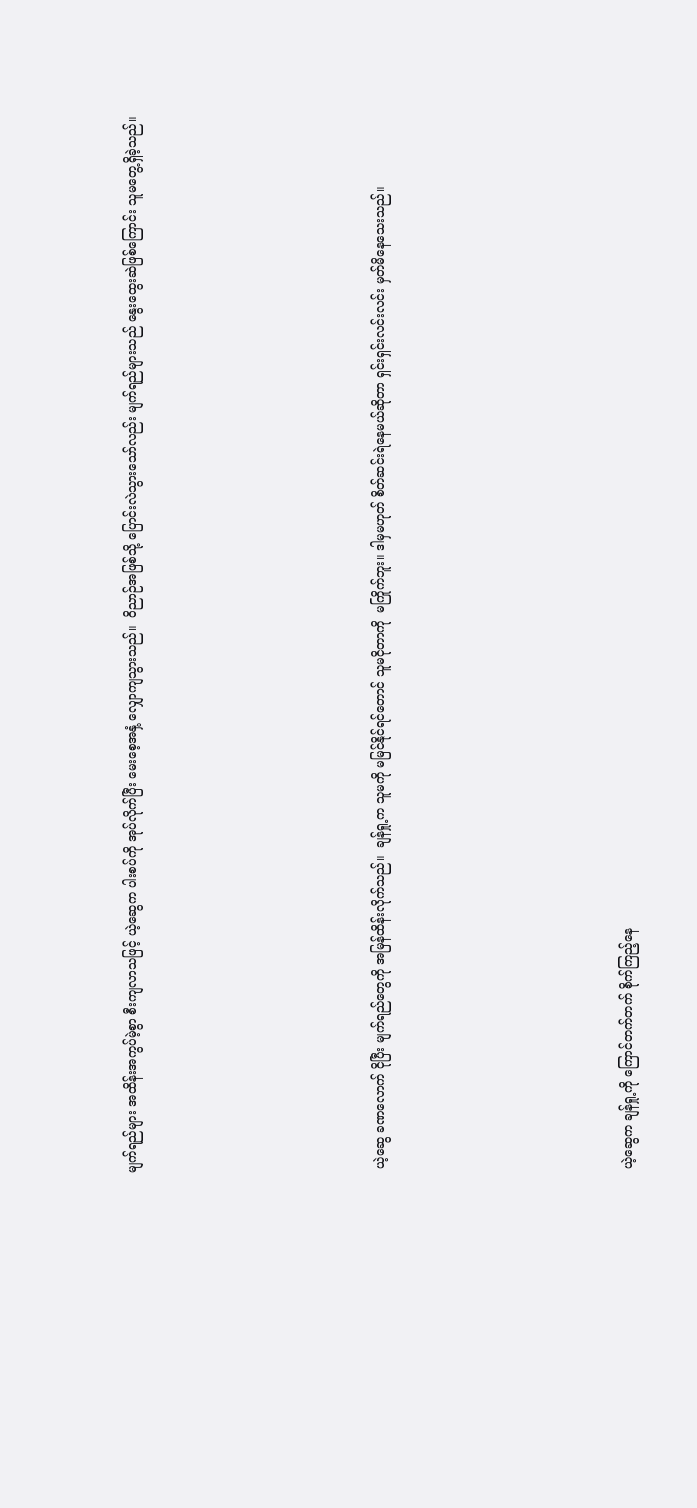မျက်ရည်များ အထိန်းအကွပ်မဲ့စွာ စီးကျလာသဖြင့် ယဲ့ဆွေက ပါးစပ်ကို အုပ်လိုက်ပြီး မေးစေ့အနှံ့ လျှောကျသွားသည်။  ဝိညာဉ်အဖြစ်သို့ ပြောင်းလဲသွားသော်လည်း မျက်ရည်များသည် နွေးထွေးဆဲဖြစ်ကြောင်း သူမတွေ့ရှိခဲ့သည်။








 ယဲ့ဆွေ ခဏလောက် ငိုပြီး မျက်ရည်တွေကို အမြန်ထိန်းလိုက်သည်။  ချန်ရှု့က သူမကို မမြင်နိုင်ရင်တောင် သူမငိုတာကို  မကြိုက်ဘူး။ ဒါမှမဟုတ် စိတ်ဆင်းရဲနေမယ်ဆိုတာ ရှင်းရှင်းလင်းလင်း မှတ်မိနေသေးသည်။








 ယဲ့ဆွေက ချန်ရှု့ကို ကြောင်တက်တက် စိုက်ကြည့်နေ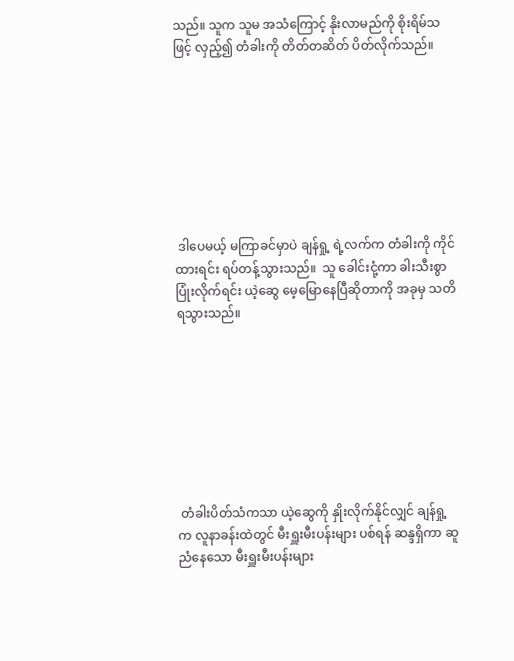သည်။ သူက သူမ အသံကြောင့် နိုးလာမည်ကို စိုးရိမ်သဖြင့် လှည့်၍ တံခါးကို တိတ်တဆိတ် ပိတ်လိုက်သည်။








 ဒါပေမယ့် မကြာခင်မှာပဲ ချန်ရှု့ ရဲ့လက်က တံခါးကို ကိုင်ထားရင်း ရပ်တန့်သွားသည်။  သူ ခေါင်းငုံ့ကာ ခါးသီးစွာ ပြုံးလိုက်ရင်း ယဲ့ဆွေ မေ့မြောနေပြီဆိုတာကို အခုမှ သတိရသွားသည်။








 တံခါးပိတ်သံကသာ ယဲ့ဆွေကို နှိုးလိုက်နိုင်လျှင် ချန်ရှု့က လူနာခန်းထဲတွင် မီးရှူးမီးပန်းများ ပစ်ရန် ဆန္ဒရှိကာ ဆူညံနေသော မီးရှူးမီးပန်းများ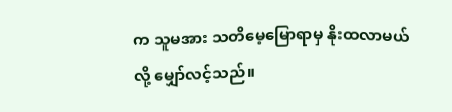က သူမအား သတိမေ့မြောရာမှ နိုးထလာမယ်လို့ မျှော်လင့်သည်။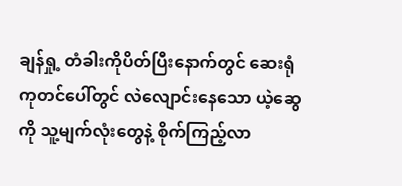ချန်ရှု့ တံခါးကိုပိတ်ပြီးနောက်တွင် ဆေးရုံကုတင်ပေါ်တွင် လဲလျောင်းနေသော ယဲ့ဆွေကို သူ့မျက်လုံးတွေနဲ့ စိုက်ကြည့်လာ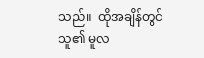သည်။  ထိုအချိန်တွင် သူ၏ မူလ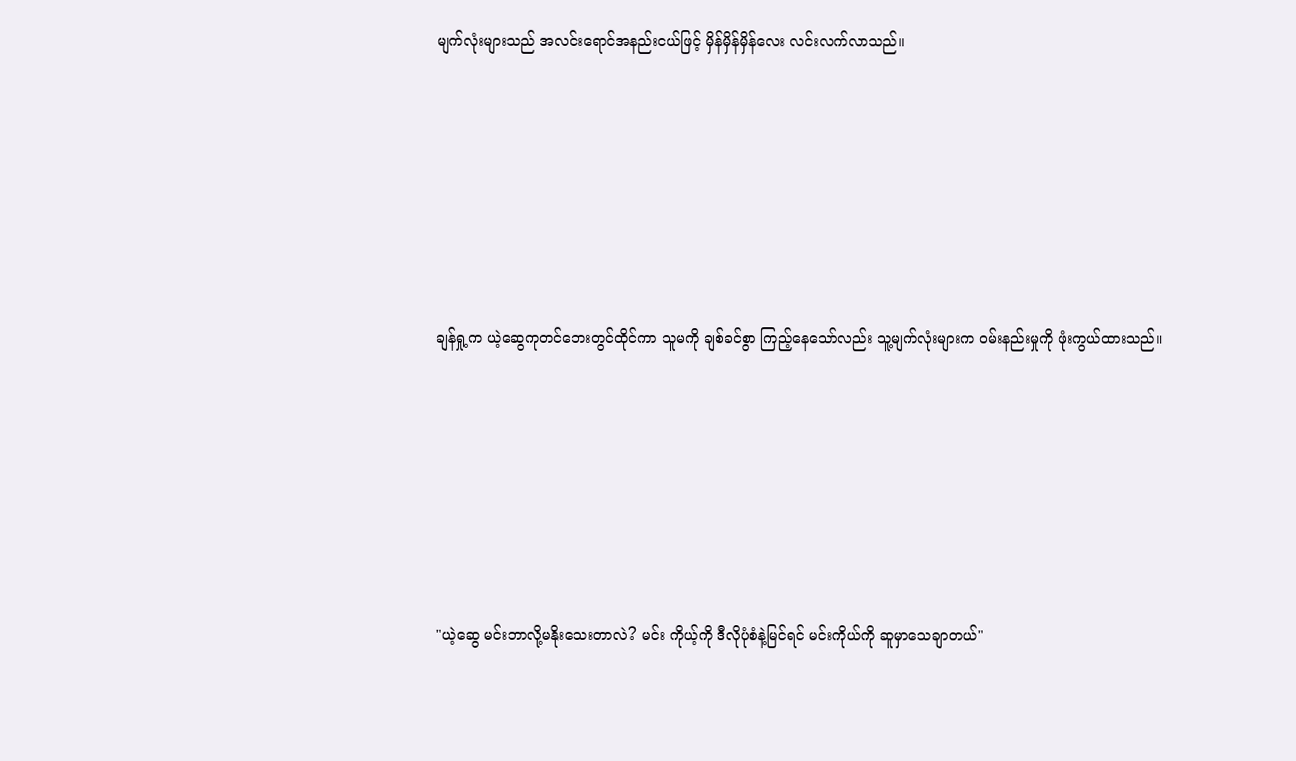မျက်လုံးများသည် အလင်းရောင်အနည်းငယ်ဖြင့် မှိန်မှိန်မှိန်လေး လင်းလက်လာသည်။








ချန်ရှု့က ယဲ့ဆွေကုတင်ဘေးတွင်ထိုင်ကာ သူမကို ချစ်ခင်စွာ ကြည့်နေသော်လည်း သူ့မျက်လုံးများက ဝမ်းနည်းမှုကို ဖုံးကွယ်ထားသည်။








"ယဲ့ဆွေ မင်းဘာလို့မနိုးသေးတာလဲ? မင်း ကိုယ့်ကို ဒီလိုပုံစံနဲ့မြင်ရင် မင်းကိုယ်ကို ဆူမှာသေချာတယ်"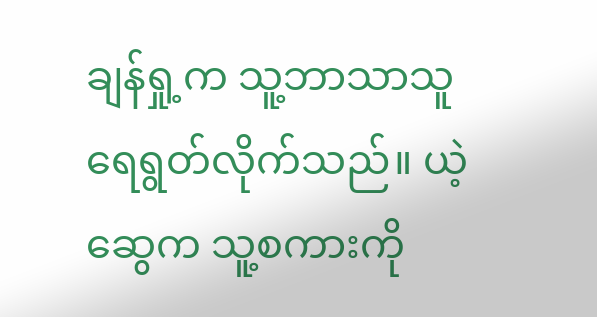ချန်ရှု့က သူ့ဘာသာသူ ရေရွတ်လိုက်သည်။ ယဲ့ဆွေက သူ့စကားကို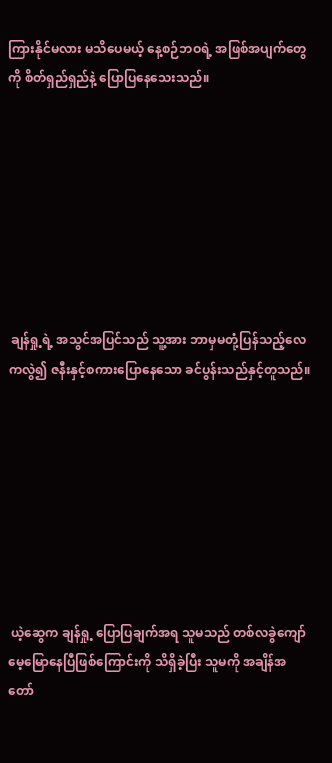ကြားနိုင်မလား မသိပေမယ့် နေ့စဉ်ဘဝရဲ့ အဖြစ်အပျက်တွေကို စိတ်ရှည်ရှည်နဲ့ ပြောပြနေသေးသည်။








 ချန်ရှု့ရဲ့ အသွင်အပြင်သည် သူ့အား ဘာမှမတုံ့ပြန်သည့်လေကလွဲ၍ ဇနီးနှင့်စကားပြောနေသော ခင်ပွန်းသည်နှင့်တူသည်။








 ယဲ့ဆွေက ချန်ရှု့ ပြောပြချက်အရ သူမသည် တစ်လခွဲကျော် မေ့မြောနေပြီဖြစ်ကြောင်းကို သိရှိခဲ့ပြီး သူမကို အချိန်အတော်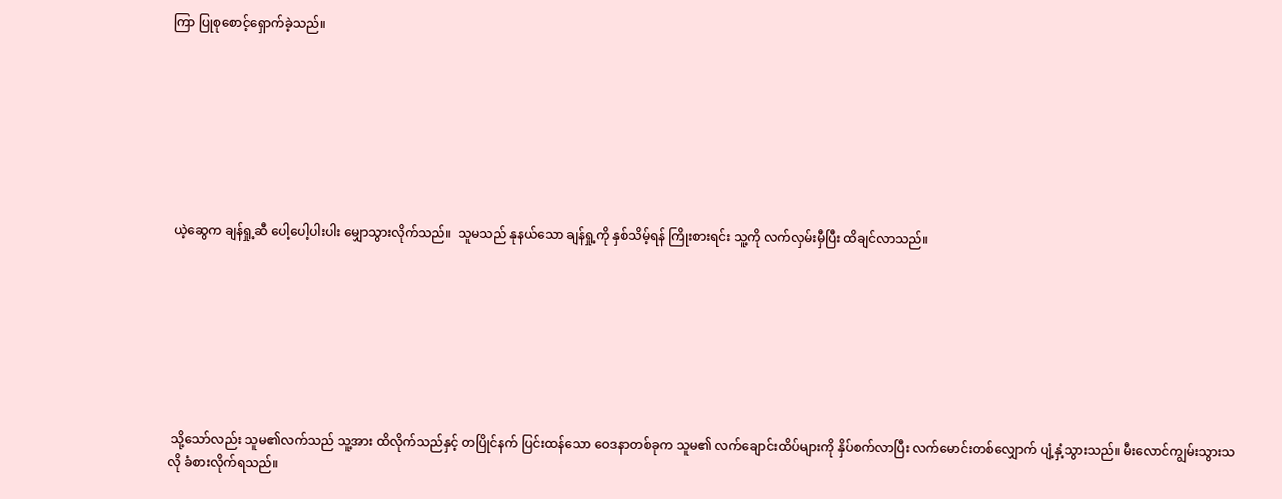ကြာ ပြုစုစောင့်ရှောက်ခဲ့သည်။








 ယဲ့ဆွေက ချန်ရှု့ဆီ ပေါ့ပေါ့ပါးပါး မျှောသွားလိုက်သည်။  သူမသည် နုနယ်သော ချန်ရှု့ကို နှစ်သိမ့်ရန် ကြိုးစားရင်း သူ့ကို လက်လှမ်းမှီပြီး ထိချင်လာသည်။








 သို့သော်လည်း သူမ၏လက်သည် သူ့အား ထိလိုက်သည်နှင့် တပြိုင်နက် ပြင်းထန်သော ဝေဒနာတစ်ခုက သူမ၏ လက်ချောင်းထိပ်များကို နှိပ်စက်လာပြီး လက်မောင်းတစ်လျှောက် ပျံ့နှံ့သွားသည်။ မီးလောင်ကျွမ်းသွားသလို ခံစားလိုက်ရသည်။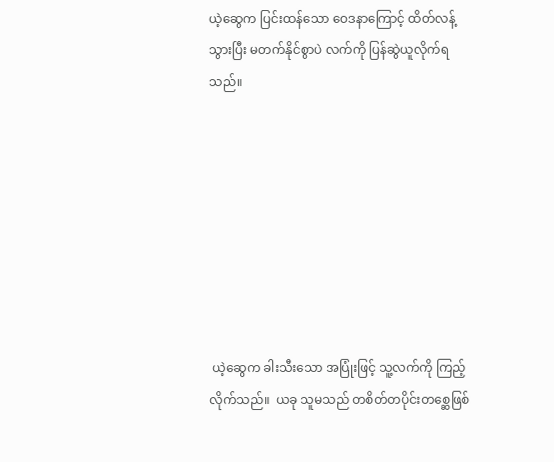ယဲ့ဆွေက ပြင်းထန်သော ဝေဒနာကြောင့် ထိတ်လန့်သွားပြီး မတက်နိုင်စွာပဲ လက်ကို ပြန်ဆွဲယူလိုက်ရသည်။








 ယဲ့ဆွေက ခါးသီးသော အပြုံးဖြင့် သူ့လက်ကို ကြည့်လိုက်သည်။  ယခု သူမသည် တစိတ်တပိုင်းတစ္ဆေဖြစ်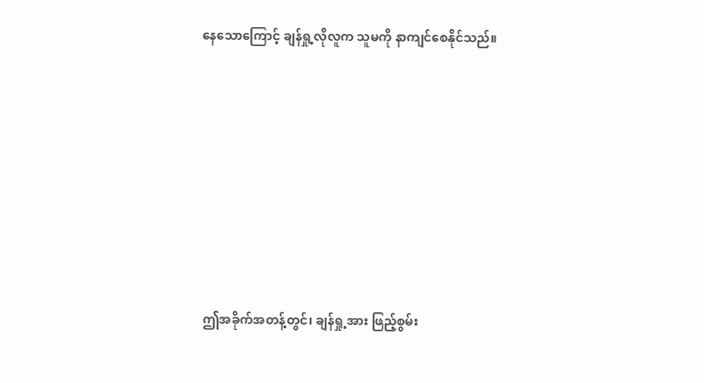နေသောကြောင့် ချန်ရှု့လိုလူက သူမကို နာကျင်စေနိုင်သည်။








 ဤအခိုက်အတန့်တွင်၊ ချန်ရှု့အား ဖြည့်စွမ်း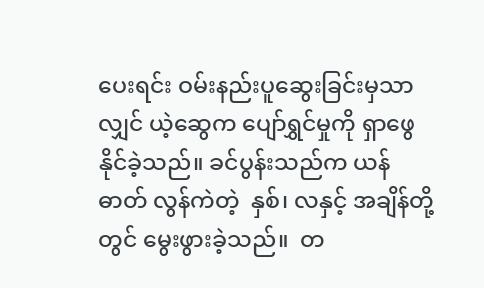ပေးရင်း ဝမ်းနည်းပူဆွေးခြင်းမှသာလျှင် ယဲ့ဆွေက ပျော်ရွှင်မှုကို ရှာဖွေနိုင်ခဲ့သည်။ ခင်ပွန်းသည်က ယန်ဓာတ် လွန်ကဲတဲ့  နှစ်၊ လနှင့် အချိန်တို့တွင် မွေးဖွားခဲ့သည်။  တ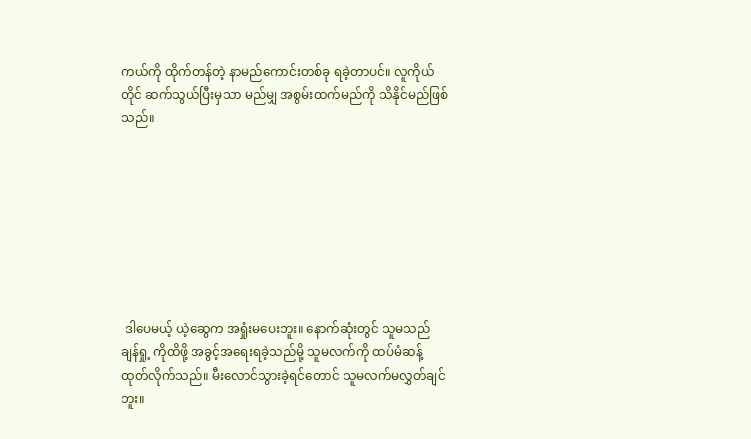ကယ်ကို ထိုက်တန်တဲ့ နာမည်ကောင်းတစ်ခု ရခဲ့တာပင်။ လူကိုယ်တိုင် ဆက်သွယ်ပြီးမှသာ မည်မျှ အစွမ်းထက်မည်ကို သိနိုင်မည်ဖြစ်သည်။








 ဒါပေမယ့် ယဲ့ဆွေက အရှုံးမပေးဘူး။ နောက်ဆုံးတွင် သူမသည် ချန်ရှု့ ကိုထိဖို့ အခွင့်အရေးရခဲ့သည်မို့ သူမလက်ကို ထပ်မံဆန့်ထုတ်လိုက်သည်။ မီးလောင်သွားခဲ့ရင်တောင် သူမလက်မလွှတ်ချင်ဘူး။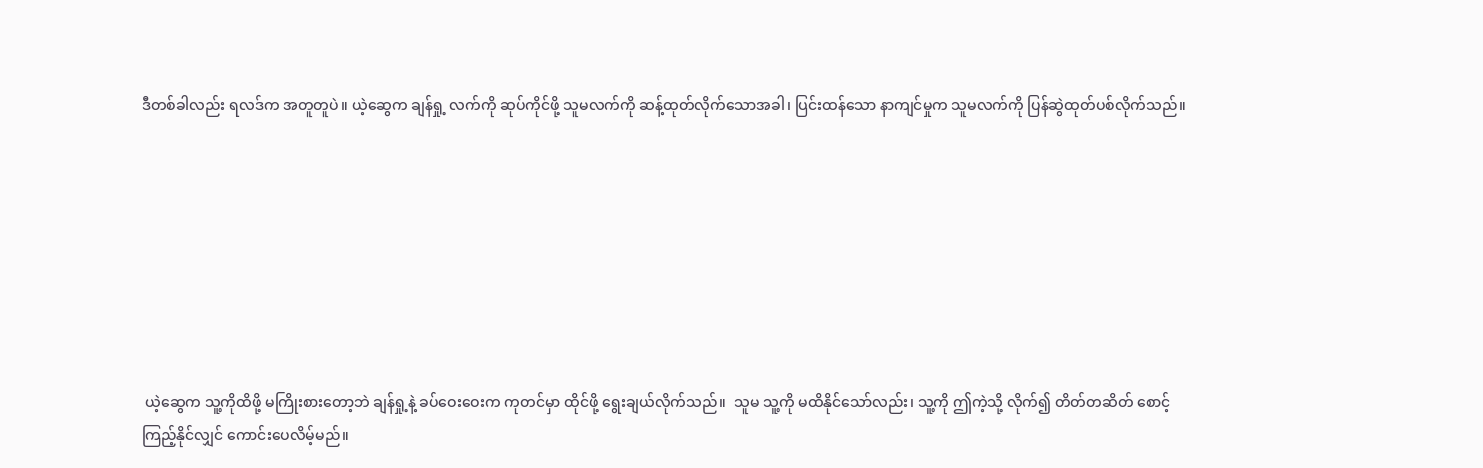ဒီတစ်ခါလည်း ရလဒ်က အတူတူပဲ။ ယဲ့ဆွေက ချန်ရှု့ လက်ကို ဆုပ်ကိုင်ဖို့ သူမလက်ကို ဆန့်ထုတ်လိုက်သောအခါ၊ ပြင်းထန်သော နာကျင်မှုက သူမလက်ကို ပြန်ဆွဲထုတ်ပစ်လိုက်သည်။








 ယဲ့ဆွေက သူ့ကိုထိဖို့ မကြိုးစားတော့ဘဲ ချန်ရှု့နဲ့ ခပ်ဝေးဝေးက ကုတင်မှာ ထိုင်ဖို့ ရွေးချယ်လိုက်သည်။  သူမ သူ့ကို မထိနိုင်သော်လည်း၊ သူ့ကို ဤကဲ့သို့ လိုက်၍ တိတ်တဆိတ် စောင့်ကြည့်နိုင်လျှင် ကောင်းပေလိမ့်မည်။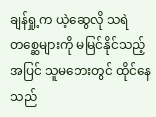ချန်ရှု့က ယဲ့ဆွေလို သရဲတစ္ဆေများကို မမြင်နိုင်သည့်အပြင် သူမဘေးတွင် ထိုင်နေသည်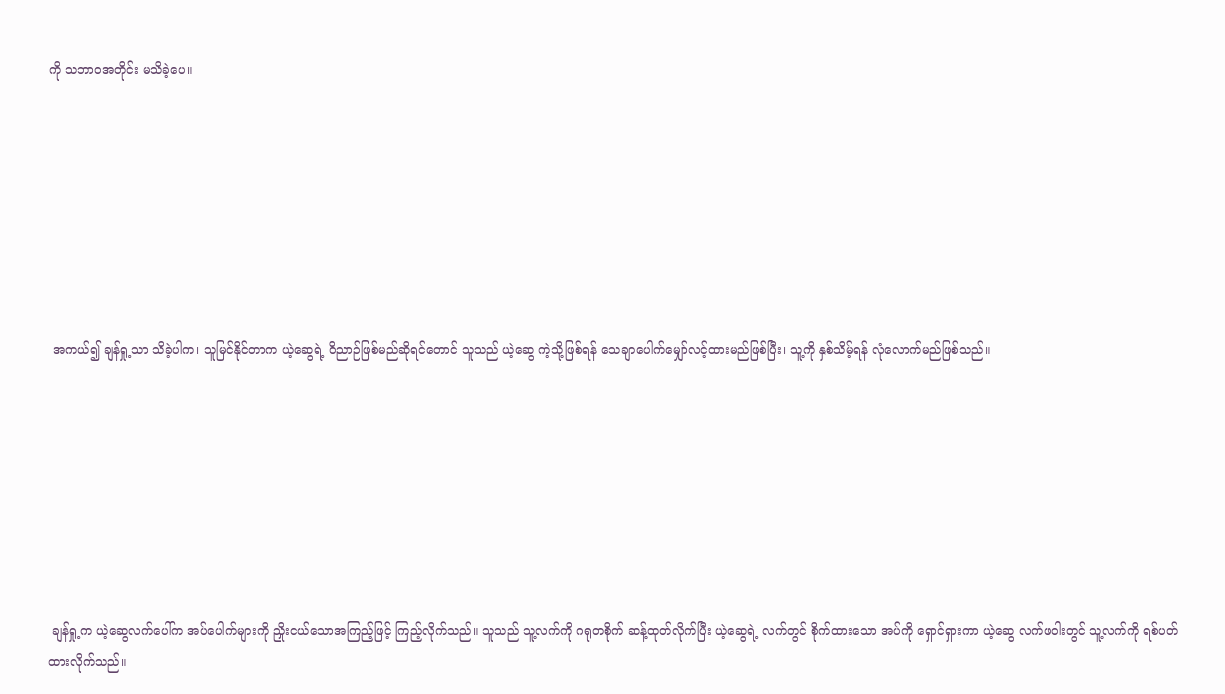ကို သဘာဝအတိုင်း မသိခဲ့ပေ။








 အကယ်၍ ချန်ရှု့သာ သိခဲ့ပါက၊ သူမြင်နိုင်တာက ယဲ့ဆွေရဲ့ ဝိညာဉ်ဖြစ်မည်ဆိုရင်တောင် သူသည် ယဲ့ဆွေ ကဲ့သို့ဖြစ်ရန် သေချာပေါက်မျှော်လင့်ထားမည်ဖြစ်ပြီး၊ သူ့ကို နှစ်သိမ့်ရန် လုံလောက်မည်ဖြစ်သည်။








 ချန်ရှု့က ယဲ့ဆွေလက်ပေါ်က အပ်ပေါက်များကို ညှိုးငယ်သောအကြည့်ဖြင့် ကြည့်လိုက်သည်။ သူသည် သူ့လက်ကို ဂရုတစိုက် ဆန့်ထုတ်လိုက်ပြီး ယဲ့ဆွေရဲ့ လက်တွင် စိုက်ထားသော အပ်ကို ရှောင်ရှားကာ ယဲ့ဆွေ လက်ဖဝါးတွင် သူ့လက်ကို ရစ်ပတ်ထားလိုက်သည်။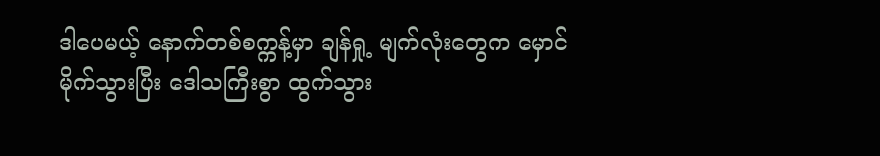ဒါပေမယ့် နောက်တစ်စက္ကန့်မှာ ချန်ရှု့ မျက်လုံးတွေက မှောင်မိုက်သွားပြီး ဒေါသကြီးစွာ ထွက်သွား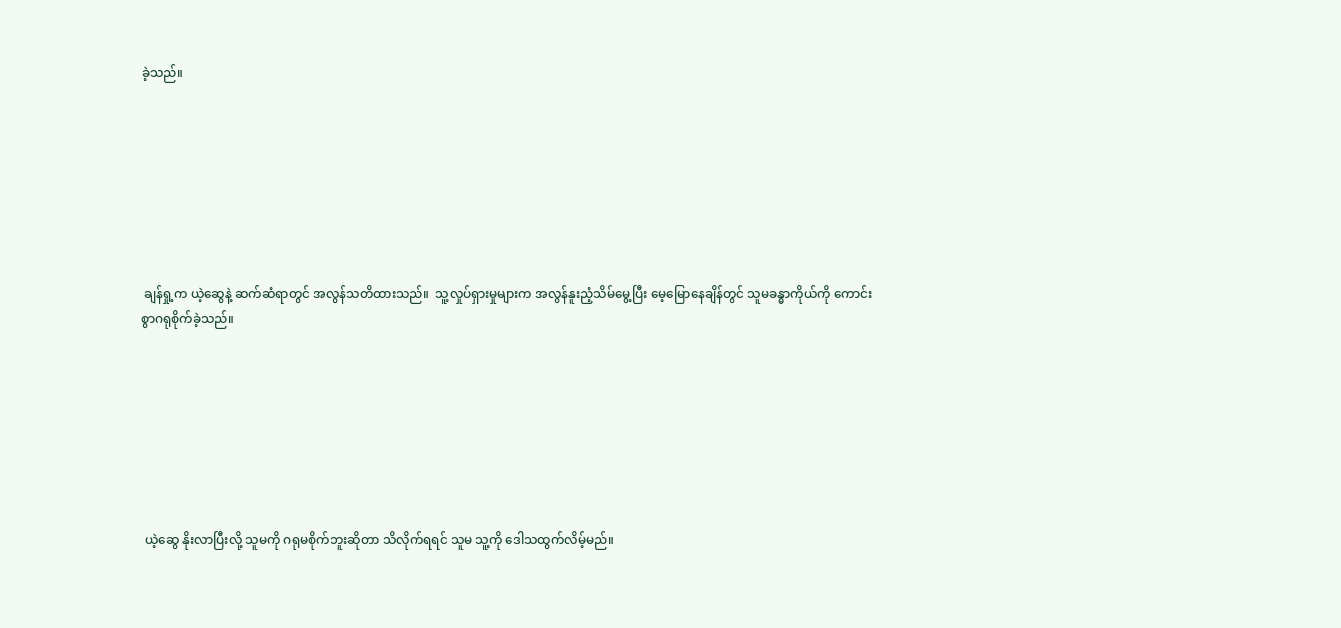ခဲ့သည်။








 ချန်ရှု့က ယဲ့ဆွေနဲ့ ဆက်ဆံရာတွင် အလွန်သတိထားသည်။  သူ့လှုပ်ရှားမှုများက အလွန်နူးညံ့သိမ်မွေ့ပြီး မေ့မြောနေချိန်တွင် သူမခန္ဓာကိုယ်ကို ကောင်းစွာဂရုစိုက်ခဲ့သည်။








 ယဲ့ဆွေ နိုးလာပြီးလို့ သူမကို ဂရုမစိုက်ဘူးဆိုတာ သိလိုက်ရရင် သူမ သူ့ကို ဒေါသထွက်လိမ့်မည်။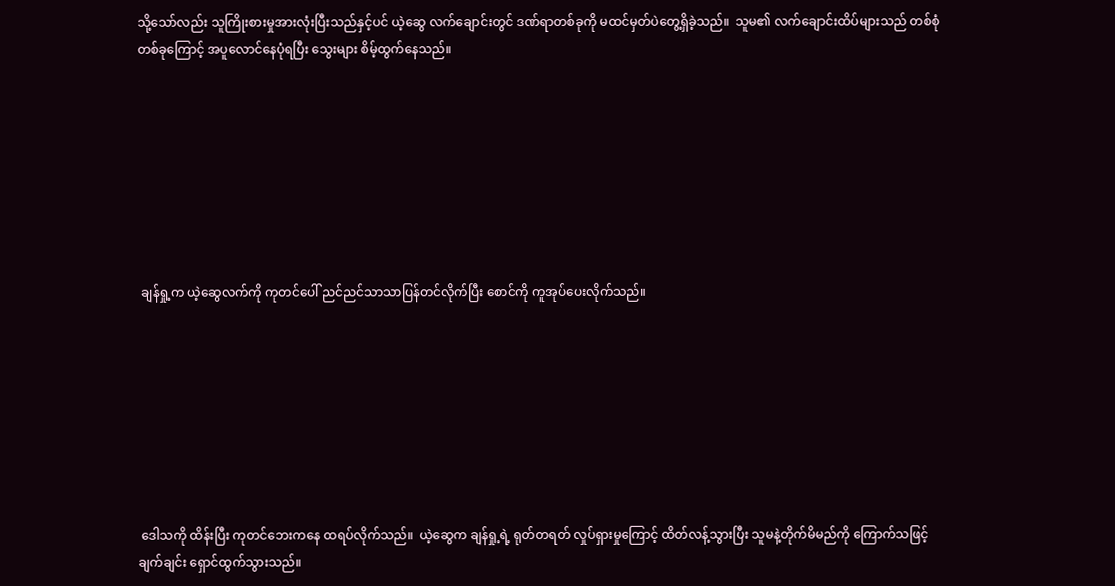သို့သော်လည်း သူကြိုးစားမှုအားလုံးပြီးသည်နှင့်ပင် ယဲ့ဆွေ လက်ချောင်းတွင် ဒဏ်ရာတစ်ခုကို မထင်မှတ်ပဲတွေ့ရှိခဲ့သည်။  သူမ၏ လက်ချောင်းထိပ်များသည် တစ်စုံတစ်ခုကြောင့် အပူလောင်နေပုံရပြီး သွေးများ စိမ့်ထွက်နေသည်။








 ချန်ရှု့က ယဲ့ဆွေလက်ကို ကုတင်ပေါ် ညင်ညင်သာသာပြန်တင်လိုက်ပြီး စောင်ကို ကူအုပ်ပေးလိုက်သည်။








 ဒေါသကို ထိန်းပြီး ကုတင်ဘေးကနေ ထရပ်လိုက်သည်။  ယဲ့ဆွေက ချန်ရှု့ရဲ့ ရုတ်တရတ် လှုပ်ရှားမှုကြောင့် ထိတ်လန့်သွားပြီး သူမနဲ့တိုက်မိမည်ကို ကြောက်သဖြင့် ချက်ချင်း ရှောင်ထွက်သွားသည်။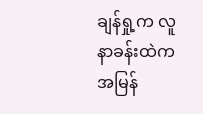ချန်ရှု့က လူနာခန်းထဲက အမြန်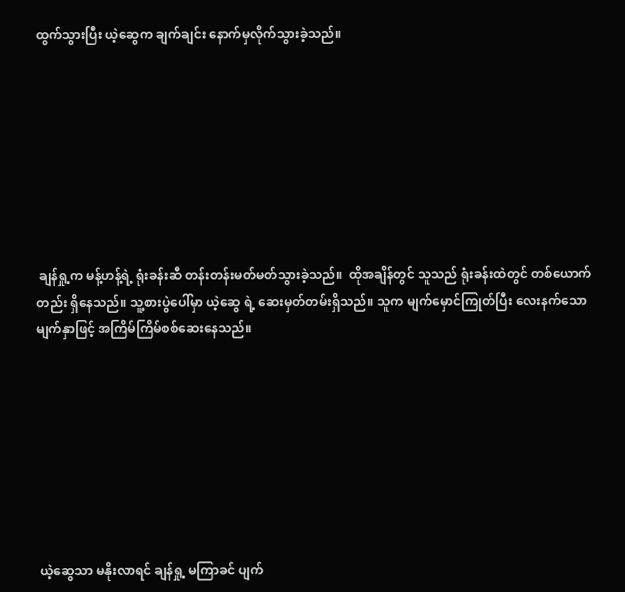ထွက်သွားပြီး ယဲ့ဆွေက ချက်ချင်း နောက်မှလိုက်သွားခဲ့သည်။








 ချန်ရှု့က မန့်ဟန့်ရဲ့ ရုံးခန်းဆီ တန်းတန်းမတ်မတ်သွားခဲ့သည်။  ထိုအချိန်တွင် သူသည် ရုံးခန်းထဲတွင် တစ်ယောက်တည်း ရှိနေသည်။ သူ့စားပွဲပေါ်မှာ ယဲ့ဆွေ ရဲ့ ဆေးမှတ်တမ်းရှိသည်။ သူက မျက်မှောင်ကြုတ်ပြီး လေးနက်သောမျက်နှာဖြင့် အကြိမ်ကြိမ်စစ်ဆေးနေသည်။








 ယဲ့ဆွေသာ မနိုးလာရင် ချန်ရှု့ မကြာခင် ပျက်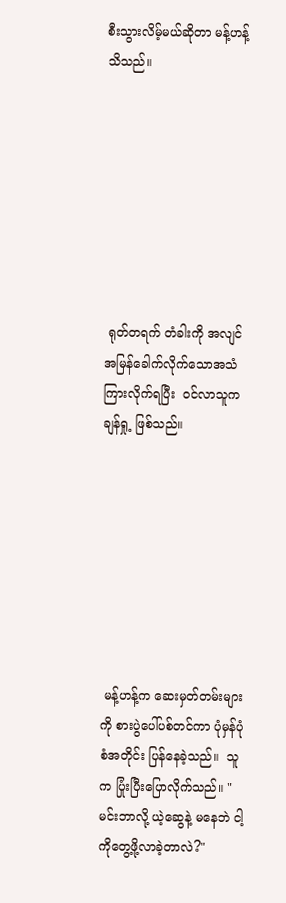စီးသွားလိမ့်မယ်ဆိုတာ မန့်ဟန့် သိသည်။








 ရုတ်တရက် တံခါးကို အလျင်အမြန်ခေါက်လိုက်သောအသံကြားလိုက်ရပြီး  ဝင်လာသူက ချန်ရှု့ ဖြစ်သည်။








 မန့်ဟန့်က ဆေးမှတ်တမ်းများကို စားပွဲပေါ်ပစ်တင်ကာ ပုံမှန်ပုံစံအတိုင်း ပြန်နေခဲ့သည်။  သူက ပြုံးပြီးပြောလိုက်သည်။ "မင်းဘာလို့ ယဲ့ဆွေနဲ့ မနေဘဲ ငါ့ကိုတွေ့ဖို့လာခဲ့တာလဲ?"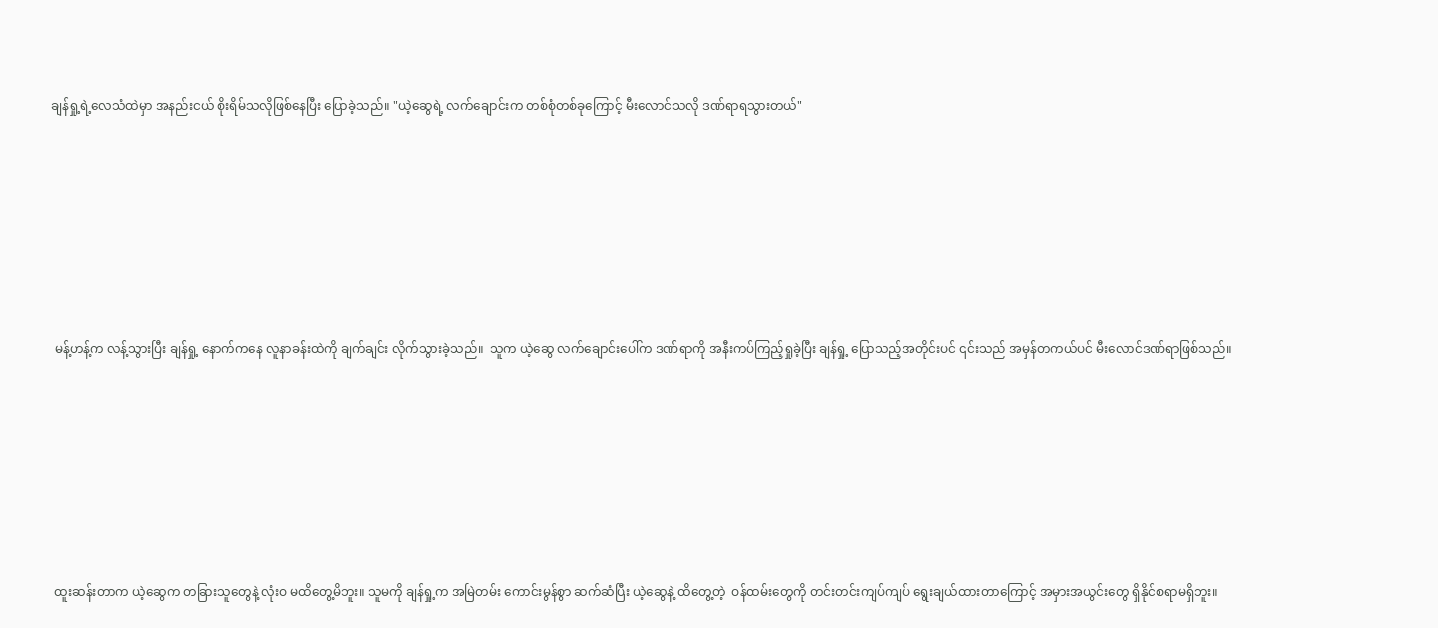ချန်ရှု့ရဲ့လေသံထဲမှာ အနည်းငယ် စိုးရိမ်သလိုဖြစ်နေပြီး ပြောခဲ့သည်။ "ယဲ့ဆွေရဲ့ လက်ချောင်းက တစ်စုံတစ်ခုကြောင့် မီးလောင်သလို ဒဏ်ရာရသွားတယ်"








 မန့်ဟန့်က လန့်သွားပြီး ချန်ရှု့ နောက်ကနေ လူနာခန်းထဲကို ချက်ချင်း လိုက်သွားခဲ့သည်။  သူက ယဲ့ဆွေ လက်ချောင်းပေါ်က ဒဏ်ရာကို အနီးကပ်ကြည့်ရှုခဲ့ပြီး ချန်ရှု့ ပြောသည့်အတိုင်းပင် ၎င်းသည် အမှန်တကယ်ပင် မီးလောင်ဒဏ်ရာဖြစ်သည်။








 ထူးဆန်းတာက ယဲ့ဆွေက တခြားသူတွေနဲ့ လုံးဝ မထိတွေ့မိဘူး။ သူမကို ချန်ရှု့က အမြဲတမ်း ကောင်းမွန်စွာ ဆက်ဆံပြီး ယဲ့ဆွေနဲ့ ထိတွေ့တဲ့  ဝန်ထမ်းတွေကို တင်းတင်းကျပ်ကျပ် ရွေးချယ်ထားတာကြောင့် အမှားအယွင်းတွေ ရှိနိုင်စရာမရှိဘူး။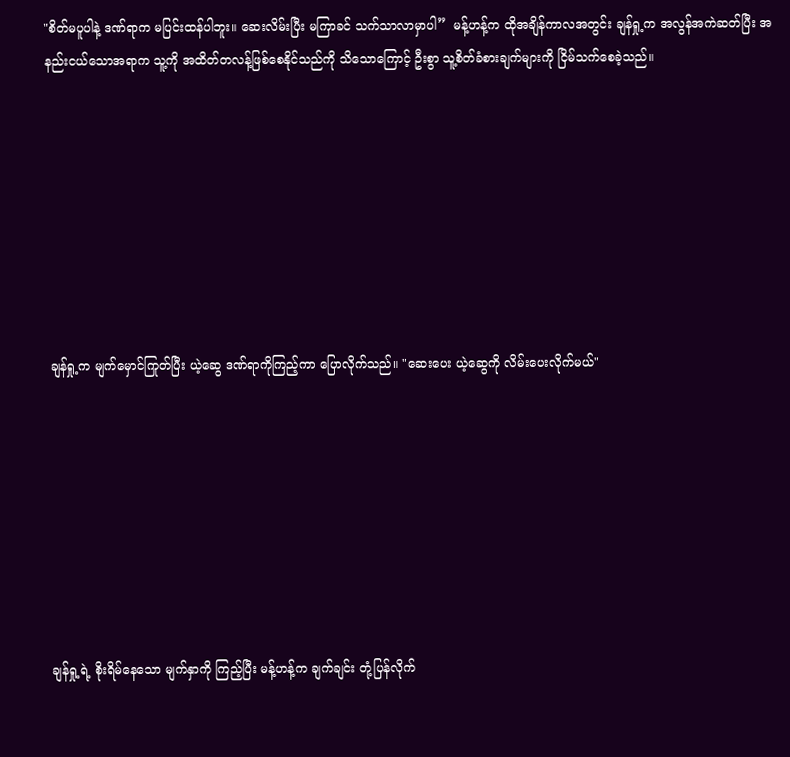"စိတ်မပူပါနဲ့ ဒဏ်ရာက မပြင်းထန်ပါဘူး။ ဆေးလိမ်းပြီး မကြာခင် သက်သာလာမှာပါ”  မန့်ဟန့်က ထိုအချိန်ကာလအတွင်း ချန်ရှု့က အလွန်အကဲဆတ်ပြီး အနည်းငယ်သောအရာက သူ့ကို အထိတ်တလန့်ဖြစ်စေနိုင်သည်ကို သိသောကြောင့် ဦးစွာ သူ့စိတ်ခံစားချက်များကို ငြိမ်သက်စေခဲ့သည်။








 ချန်ရှု့က မျက်မှောင်ကြုတ်ပြီး ယဲ့ဆွေ ဒဏ်ရာကိုကြည့်ကာ ပြောလိုက်သည်။ "ဆေးပေး ယဲ့ဆွေကို လိမ်းပေးလိုက်မယ်"








 ချန်ရှု့ရဲ့ စိုးရိမ်နေသော မျက်နှာကို ကြည့်ပြီး မန့်ဟန့်က ချက်ချင်း တုံ့ပြန်လိုက်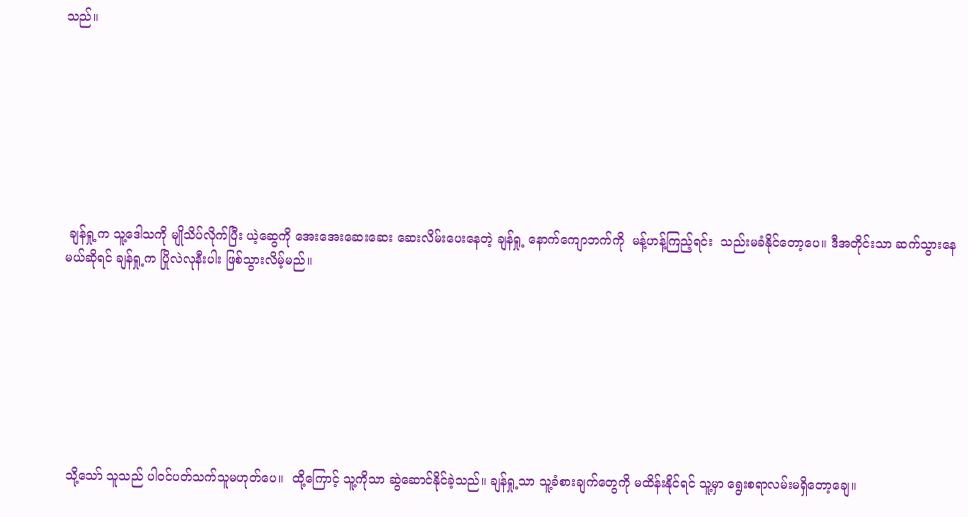သည်။








 ချန်ရှု့က သူ့ဒေါသကို မျိုသိပ်လိုက်ပြီး ယဲ့ဆွေကို အေးအေးဆေးဆေး ဆေးလိမ်းပေးနေတဲ့ ချန်ရှု့ နောက်ကျောဘက်ကို  မန့်ဟန့်ကြည့်ရင်း  သည်းမခံနိုင်တော့ပေ။ ဒီအတိုင်းသာ ဆက်သွားနေမယ်ဆိုရင် ချန်ရှု့က ပြိုလဲလုနီးပါး ဖြစ်သွားလိမ့်မည်။








 သို့သော် သူသည် ပါဝင်ပတ်သက်သူမဟုတ်ပေ။  ထို့ကြောင့် သူ့ကိုသာ ဆွဲဆောင်နိုင်ခဲ့သည်။ ချန်ရှု့သာ သူ့ခံစားချက်တွေကို မထိန်းနိုင်ရင် သူ့မှာ ရွေးစရာလမ်းမရှိတော့ချေ။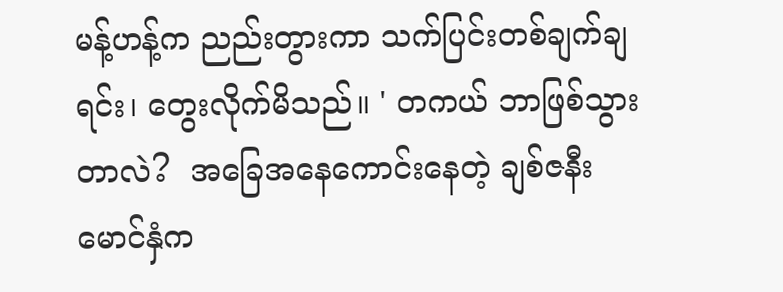မန့်ဟန့်က ညည်းတွားကာ သက်ပြင်းတစ်ချက်ချရင်း၊ တွေးလိုက်မိသည်။ ' တကယ် ဘာဖြစ်သွားတာလဲ?  အခြေအနေကောင်းနေတဲ့ ချစ်ဇနီးမောင်နှံက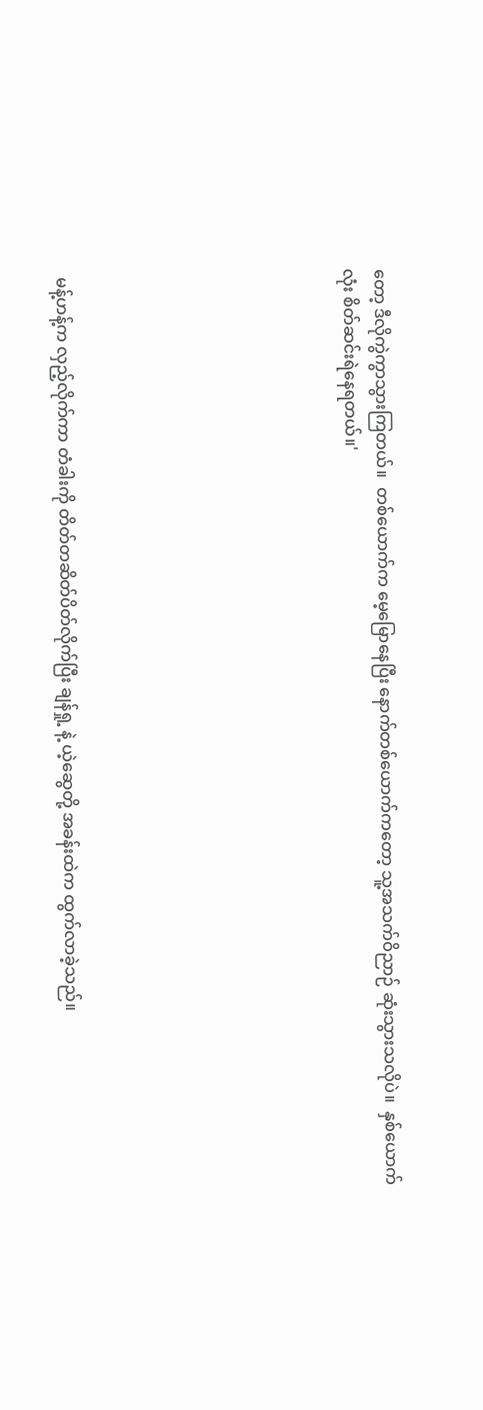တော့ ဒီလိုကွဲကွာသွားကြတယ်။  တစ်ယောက်က မေ့မြောနေပြီး နောက်တစ်ယောက်ကတော့ သူ့အသက်ဝိညာဉ် ဆုံးသွားသလိုပဲ။  နှစ်ယောက်လုံး စိတ်ဆင်းရဲနေရတယ်။'








 မန့်ဟန့်က လှည့်လိုက်ကာ တံခါးကို တိတ်တဆိတ်ပိတ်လိုက်ပြီး ချန်ရှု့ နဲ့ ယဲ့ဆွေတို့ အခန်းထဲက ထွက်လာခဲ့သည်။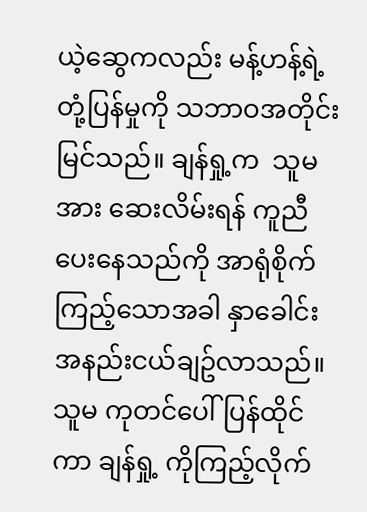ယဲ့ဆွေကလည်း မန့်ဟန့်ရဲ့ တုံ့ပြန်မှုကို သဘာဝအတိုင်း မြင်သည်။ ချန်ရှု့က  သူမအား ဆေးလိမ်းရန် ကူညီပေးနေသည်ကို အာရုံစိုက်ကြည့်သောအခါ နှာခေါင်းအနည်းငယ်ချဥ်လာသည်။ သူမ ကုတင်ပေါ်ပြန်ထိုင်ကာ ချန်ရှု့ ကိုကြည့်လိုက်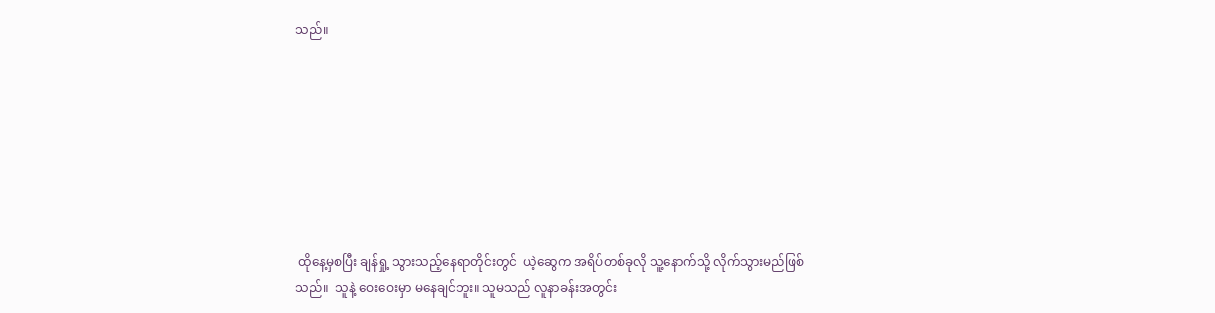သည်။








 ထိုနေ့မှစပြီး ချန်ရှု့ သွားသည့်နေရာတိုင်းတွင်  ယဲ့ဆွေက အရိပ်တစ်ခုလို သူ့နောက်သို့ လိုက်သွားမည်ဖြစ်သည်။  သူနဲ့ ဝေးဝေးမှာ မနေချင်ဘူး။ သူမသည် လူနာခန်းအတွင်း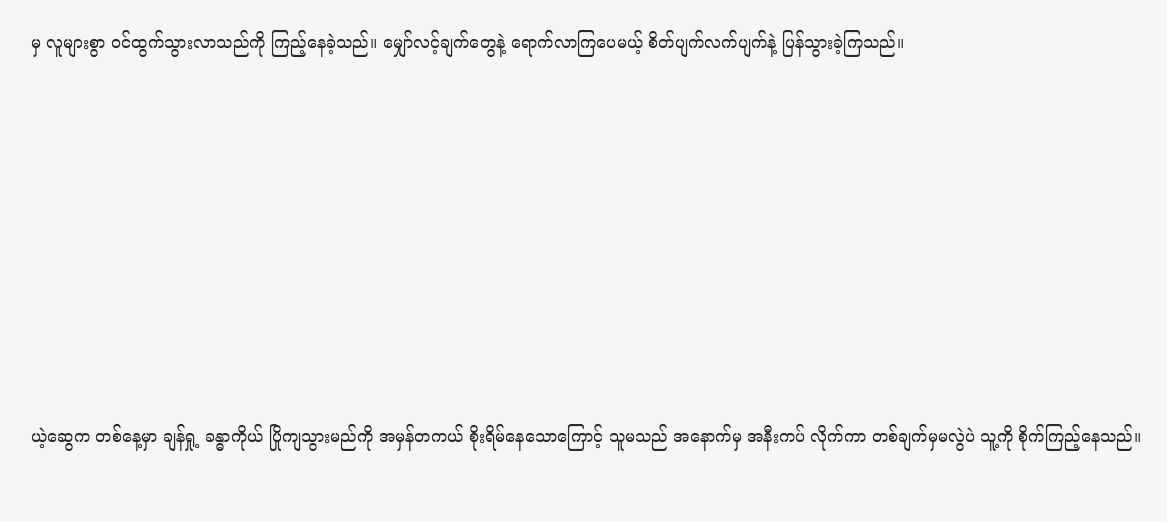မှ လူများစွာ ဝင်ထွက်သွားလာသည်ကို ကြည့်နေခဲ့သည်။ မျှော်လင့်ချက်တွေနဲ့ ရောက်လာကြပေမယ့် စိတ်ပျက်လက်ပျက်နဲ့ ပြန်သွားခဲ့ကြသည်။








ယဲ့ဆွေက တစ်နေ့မှာ ချန်ရှု့ ခန္ဓာကိုယ် ပြိုကျသွားမည်ကို အမှန်တကယ် စိုးရိမ်နေသောကြောင့် သူမသည် အနောက်မှ အနီးကပ် လိုက်ကာ တစ်ချက်မှမလွဲပဲ သူ့ကို စိုက်ကြည့်နေသည်။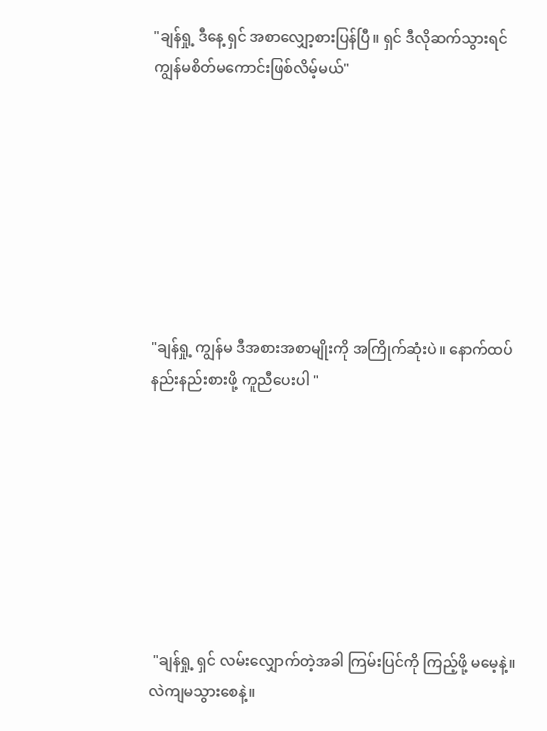"ချန်ရှု့ ဒီနေ့ ရှင် အစာလျှော့စားပြန်ပြီ။ ရှင် ဒီလိုဆက်သွားရင် ကျွန်မစိတ်မကောင်းဖြစ်လိမ့်မယ်"








"ချန်ရှု့ ကျွန်မ ဒီအစားအစာမျိုးကို အကြိုက်ဆုံးပဲ။ နောက်ထပ်နည်းနည်းစားဖို့ ကူညီပေးပါ "








 "ချန်ရှု့ ရှင် လမ်းလျှောက်တဲ့အခါ ကြမ်းပြင်ကို ကြည့်ဖို့ မမေ့နဲ့။ လဲကျမသွားစေနဲ့။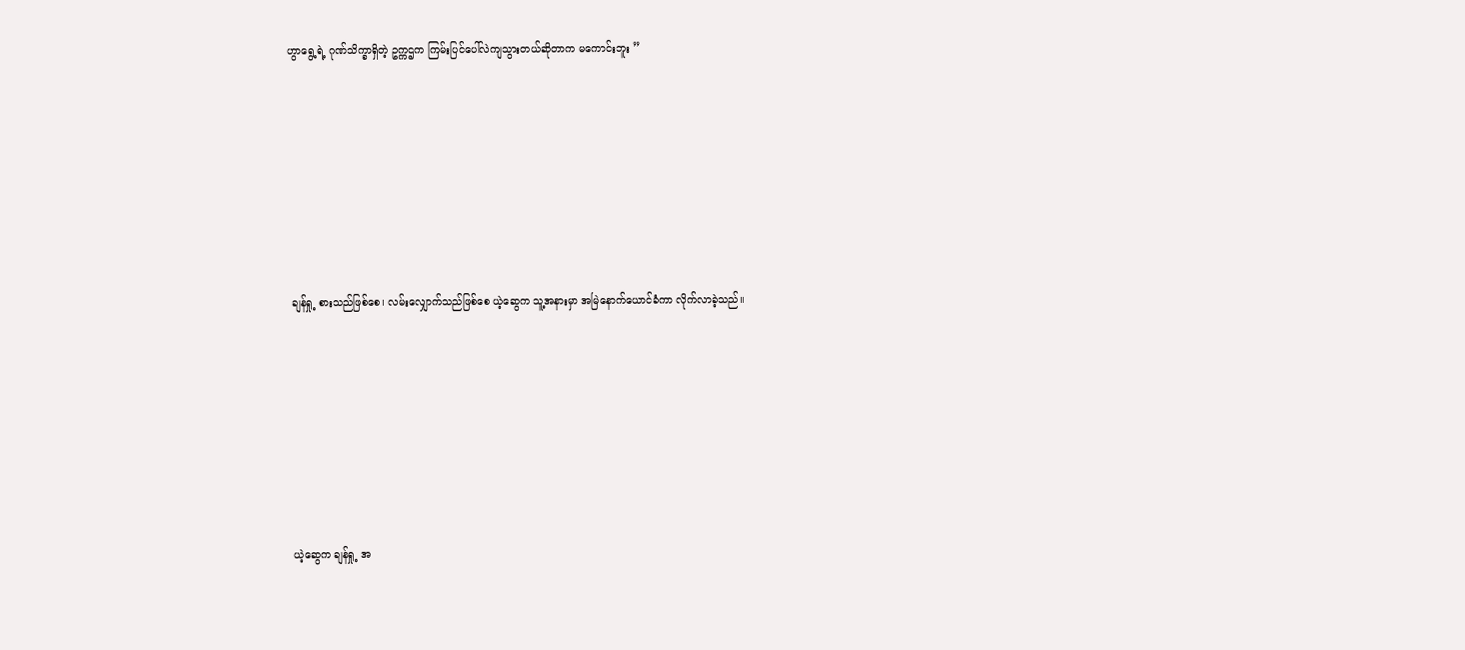ဟွာရွေ့ရဲ့ ဂုဏ်သိက္ခာရှိတဲ့ ဥက္ကဌက ကြမ်းပြင်ပေါ်လဲကျသွားတယ်ဆိုတာက မကောင်းဘူး ”








 ချန်ရှု့ စားသည်ဖြစ်စေ၊ လမ်းလျှောက်သည်ဖြစ်စေ ယဲ့ဆွေက သူ့အနားမှာ အမြဲနောက်ယောင်ခံကာ လိုက်လာခဲ့သည်။








 ယဲ့ဆွေက ချန်ရှု့ အ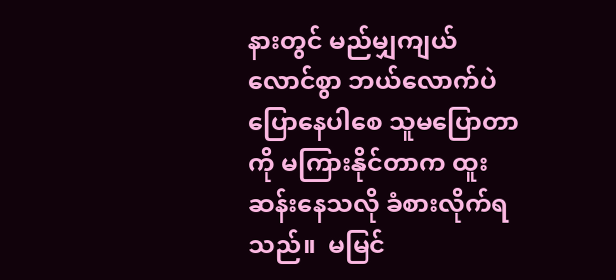နားတွင် မည်မျှကျယ်လောင်စွာ ဘယ်လောက်ပဲ ပြောနေပါစေ သူမပြောတာကို မကြားနိုင်တာက ထူးဆန်းနေသလို ခံစားလိုက်ရသည်။  မမြင်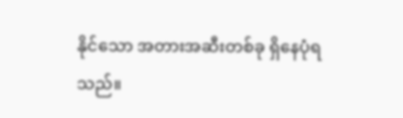နိုင်သော အတားအဆီးတစ်ခု ရှိနေပုံရသည်။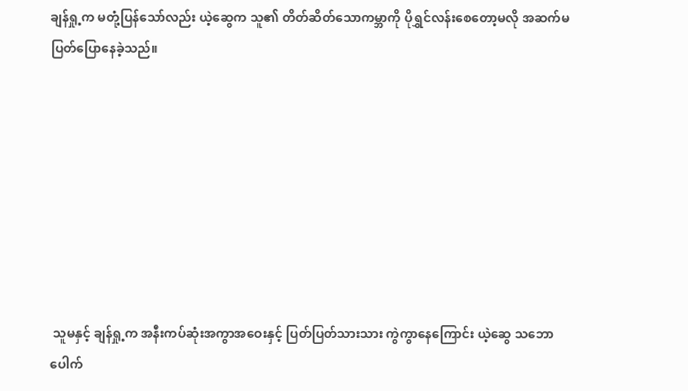ချန်ရှု့က မတုံ့ပြန်သော်လည်း ယဲ့ဆွေက သူ၏ တိတ်ဆိတ်သောကမ္ဘာကို ပိုရွှင်လန်းစေတော့မလို အဆက်မပြတ်ပြောနေခဲ့သည်။








 သူမနှင့် ချန်ရှု့က အနီးကပ်ဆုံးအကွာအဝေးနှင့် ပြတ်ပြတ်သားသား ကွဲကွာနေကြောင်း ယဲ့ဆွေ သဘောပေါက်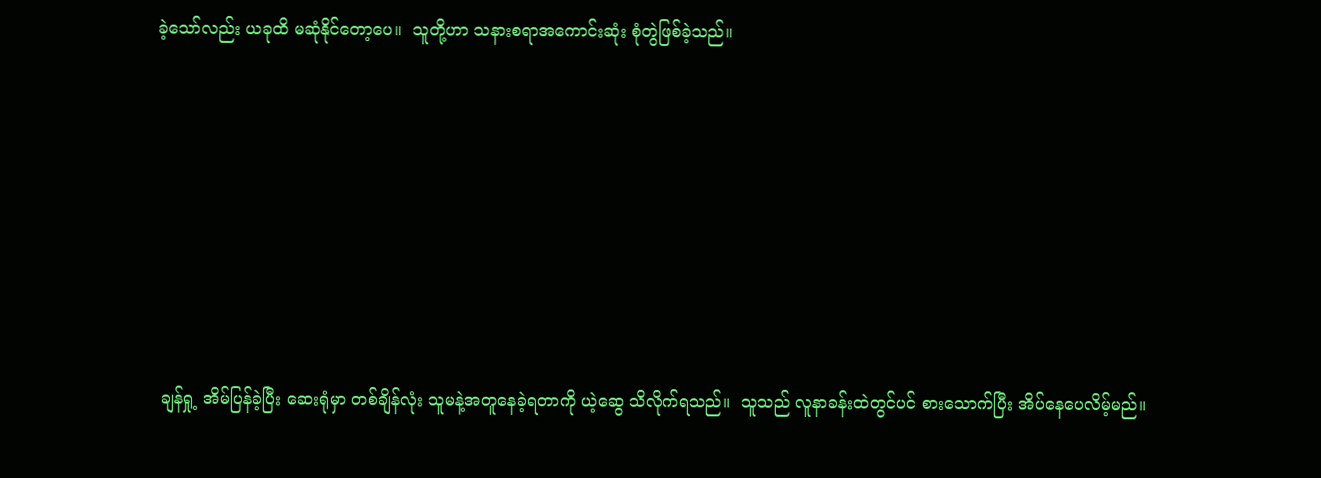ခဲ့သော်လည်း ယခုထိ မဆုံနိုင်တော့ပေ။  သူတို့ဟာ သနားစရာအကောင်းဆုံး စုံတွဲဖြစ်ခဲ့သည်။








 ချန်ရှု့ အိမ်ပြန်ခဲ့ပြီး ဆေးရုံမှာ တစ်ချိန်လုံး သူမနဲ့အတူနေခဲ့ရတာကို ယဲ့ဆွေ သိလိုက်ရသည်။  သူသည် လူနာခန်းထဲတွင်ပင် စားသောက်ပြီး အိပ်နေပေလိမ့်မည်။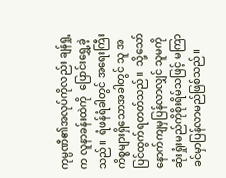ကုမ္ပဏီ၏အလုပ်ကိုလည်း ချန်ရှု့က လူနာခန်းထဲကို  ပြောင်းရွှေ့ခဲ့သည်။  ရံဖန်ရံခါတွင် အရေးကြီးကိစ္စများရှိသောအခါတွင် သူ အပြင်ထွက်ရတတ်သည်။  သို့သော် နောက်ကျမှပြန်လာလျှင် သူမကိုဆုံးရှုံးမည်ကိုစိုးရိမ်သဖြင့် မကြာခင်မှာပြန်လာမည်ဖြစ်သည်။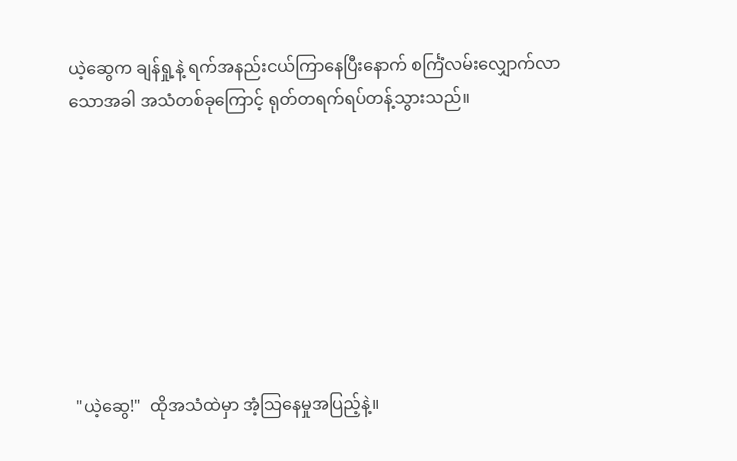ယဲ့ဆွေက ချန်ရှု့နဲ့ ရက်အနည်းငယ်ကြာနေပြီးနောက် စင်္ကြံလမ်းလျှောက်လာသောအခါ အသံတစ်ခုကြောင့် ရုတ်တရက်ရပ်တန့်သွားသည်။








 "ယဲ့ဆွေ!"  ထိုအသံထဲမှာ အံ့သြနေမှုအပြည့်နဲ့။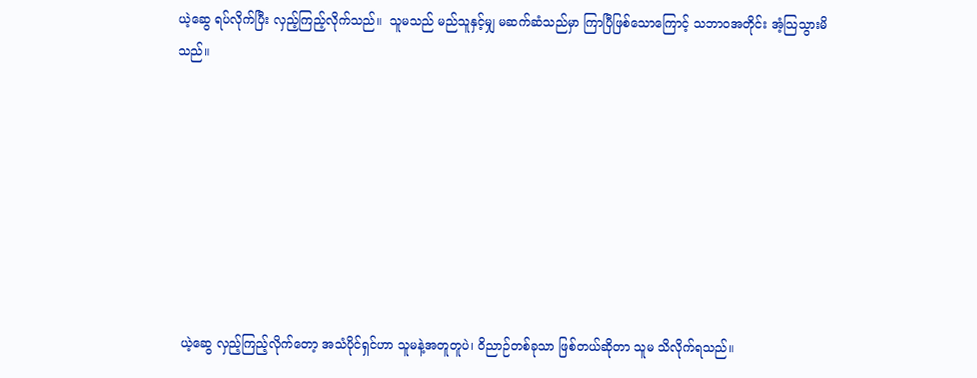ယဲ့ဆွေ ရပ်လိုက်ပြီး လှည့်ကြည့်လိုက်သည်။  သူမသည် မည်သူနှင့်မျှ မဆက်ဆံသည်မှာ ကြာပြီဖြစ်သောကြောင့် သဘာဝအတိုင်း အံ့သြသွားမိသည်။








 ယဲ့ဆွေ လှည့်ကြည့်လိုက်တော့ အသံပိုင်ရှင်ဟာ သူမနဲ့အတူတူပဲ၊ ဝိညာဉ်တစ်ခုသာ ဖြစ်တယ်ဆိုတာ သူမ သိလိုက်ရသည်။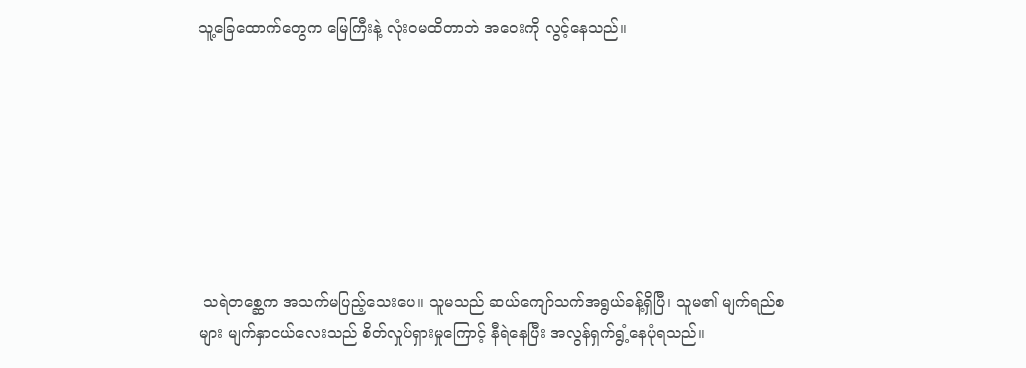သူ့ခြေထောက်တွေက မြေကြီးနဲ့ လုံးဝမထိတာဘဲ အဝေးကို လွင့်နေသည်။








 သရဲတစ္ဆေက အသက်မပြည့်သေးပေ။ သူမသည် ဆယ်ကျော်သက်အရွယ်ခန့်ရှိပြီ၊ သူမ၏ မျက်ရည်စများ မျက်နှာငယ်လေးသည် စိတ်လှုပ်ရှားမှုကြောင့် နီရဲနေပြီး အလွန်ရှက်ရွံ့နေပုံရသည်။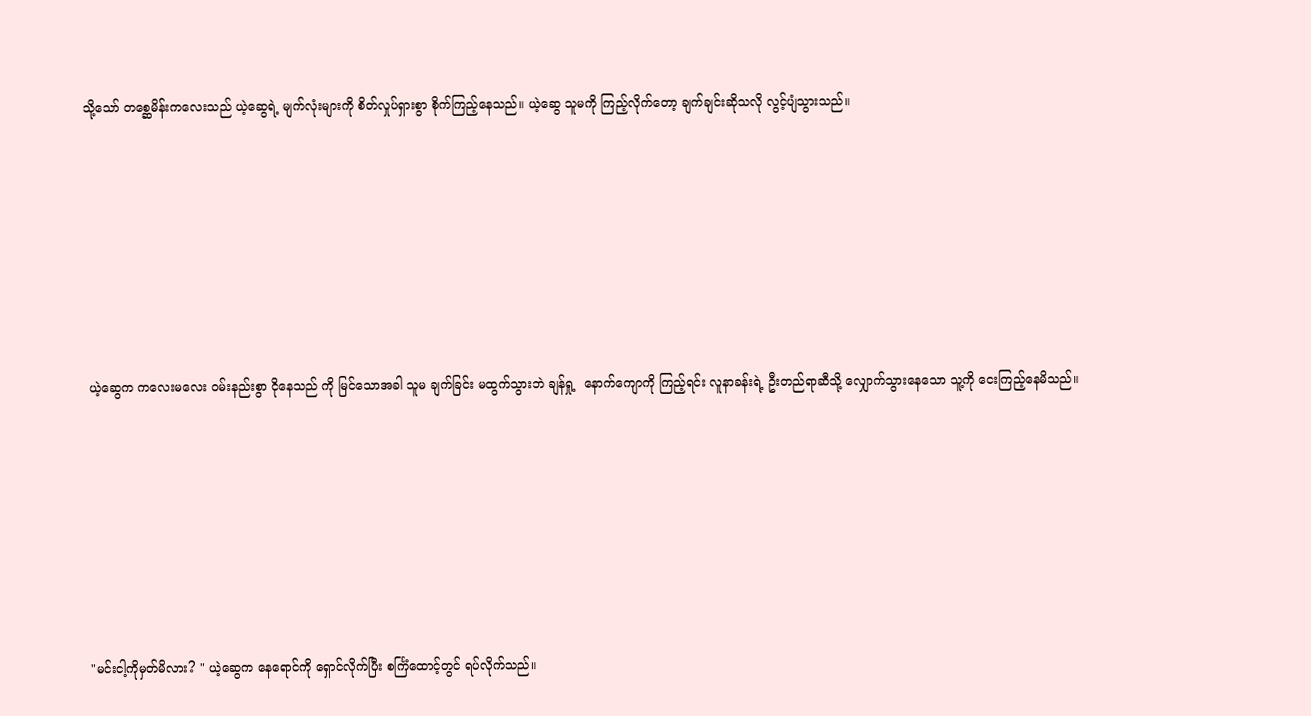သို့သော် တစ္ဆေမိန်းကလေးသည် ယဲ့ဆွေရဲ့ မျက်လုံးများကို စိတ်လှုပ်ရှားစွာ စိုက်ကြည့်နေသည်။ ယဲ့ဆွေ သူမကို ကြည့်လိုက်တော့ ချက်ချင်းဆိုသလို လွင့်ပျံသွားသည်။








 ယဲ့ဆွေက ကလေးမလေး ဝမ်းနည်းစွာ ငိုနေသည် ကို မြင်သောအခါ သူမ ချက်ခြင်း မထွက်သွားဘဲ ချန်ရှု့  နောက်ကျောကို ကြည့်ရင်း လူနာခန်းရဲ့ ဦးတည်ရာဆီသို့ လျှောက်သွားနေသော သူ့ကို ငေးကြည့်နေမိသည်။








 "မင်းငါ့ကိုမှတ်မိလား? " ယဲ့ဆွေက နေရောင်ကို ရှောင်လိုက်ပြီး စင်္ကြံထောင့်တွင် ရပ်လိုက်သည်။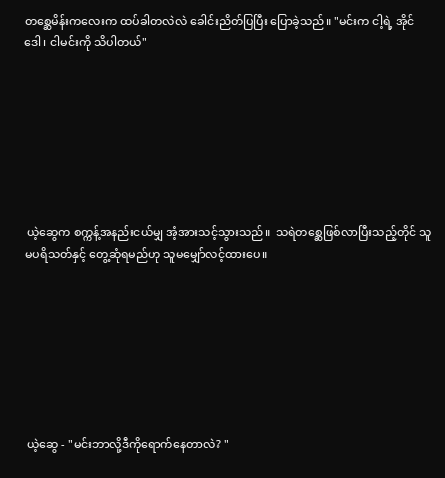တစ္ဆေမိန်းကလေးက ထပ်ခါတလဲလဲ ခေါင်းညိတ်ပြပြီး ပြောခဲ့သည်။ "မင်းက ငါ့ရဲ့ အိုင်ဒေါ၊ ငါမင်းကို သိပါတယ်"








 ယဲ့ဆွေက စက္ကန့်အနည်းငယ်မျှ အံ့အားသင့်သွားသည်။  သရဲတစ္ဆေဖြစ်လာပြီးသည့်တိုင် သူမပရိသတ်နှင့် တွေ့ဆုံရမည်ဟု သူမမျှော်လင့်ထားပေ။








 ယဲ့ဆွေ - "မင်းဘာလို့ဒီကိုရောက်နေတာလဲ? "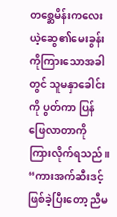တစ္ဆေမိန်းကလေး ယဲ့ဆွေ၏မေးခွန်းကိုကြားသောအခါတွင် သူမနှာခေါင်းကို ပွတ်ကာ ပြန်ဖြေလာတာကို ကြားလိုက်ရသည်။  “ကားအက်ဆီးဒင့်ဖြစ်ခဲ့ပြီးတော့ ညီမ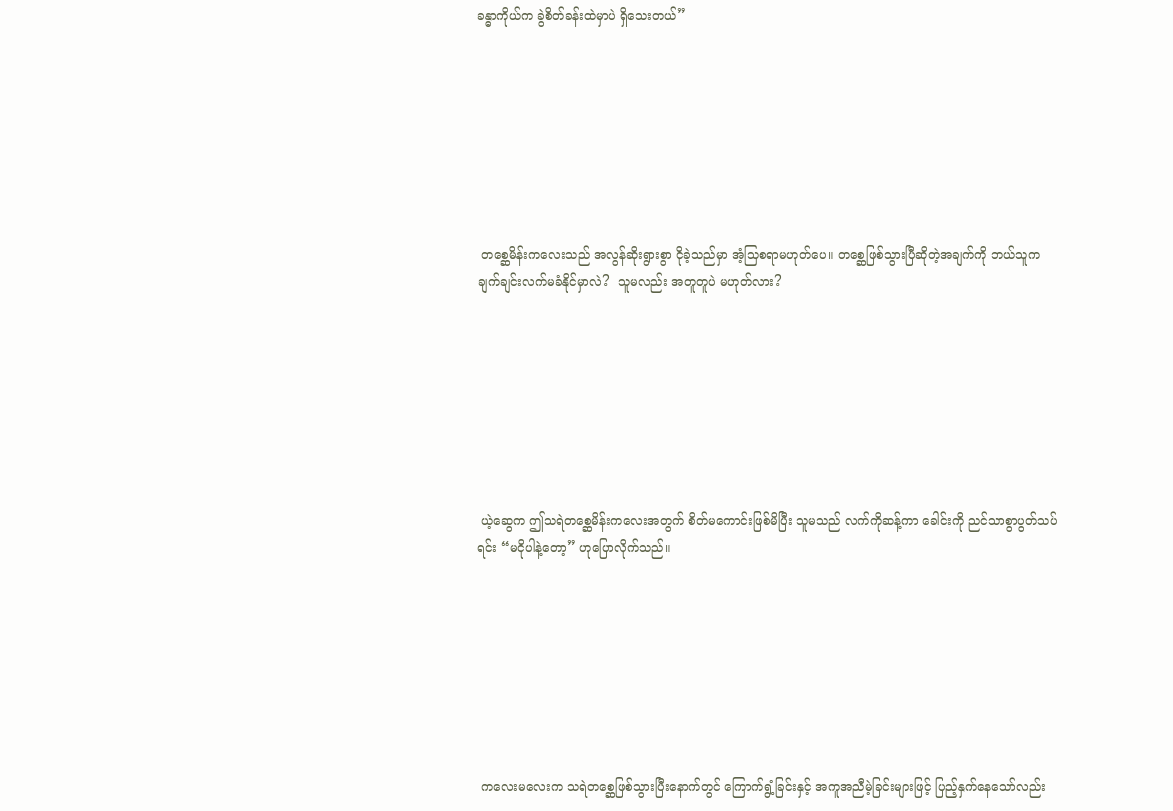ခန္ဓာကိုယ်က ခွဲစိတ်ခန်းထဲမှာပဲ ရှိသေးတယ်”








 တစ္ဆေမိန်းကလေးသည် အလွန်ဆိုးရွားစွာ ငိုခဲ့သည်မှာ အံ့သြစရာမဟုတ်ပေ။ တစ္ဆေဖြစ်သွားပြီဆိုတဲ့အချက်ကို ဘယ်သူက ချက်ချင်းလက်မခံနိုင်မှာလဲ?  သူမလည်း အတူတူပဲ မဟုတ်လား?








 ယဲ့ဆွေက ဤသရဲတစ္ဆေမိန်းကလေးအတွက် စိတ်မကောင်းဖြစ်မိပြီး သူမသည် လက်ကိုဆန့်ကာ ခေါင်းကို ညင်သာစွာပွတ်သပ်ရင်း “မငိုပါနဲ့တော့” ဟုပြောလိုက်သည်။








 ကလေးမလေးက သရဲတစ္ဆေဖြစ်သွားပြီးနောက်တွင် ကြောက်ရွံ့ခြင်းနှင့် အကူအညီမဲ့ခြင်းများဖြင့် ပြည့်နှက်နေသော်လည်း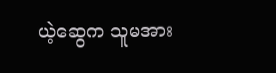ယဲ့ဆွေက သူမအား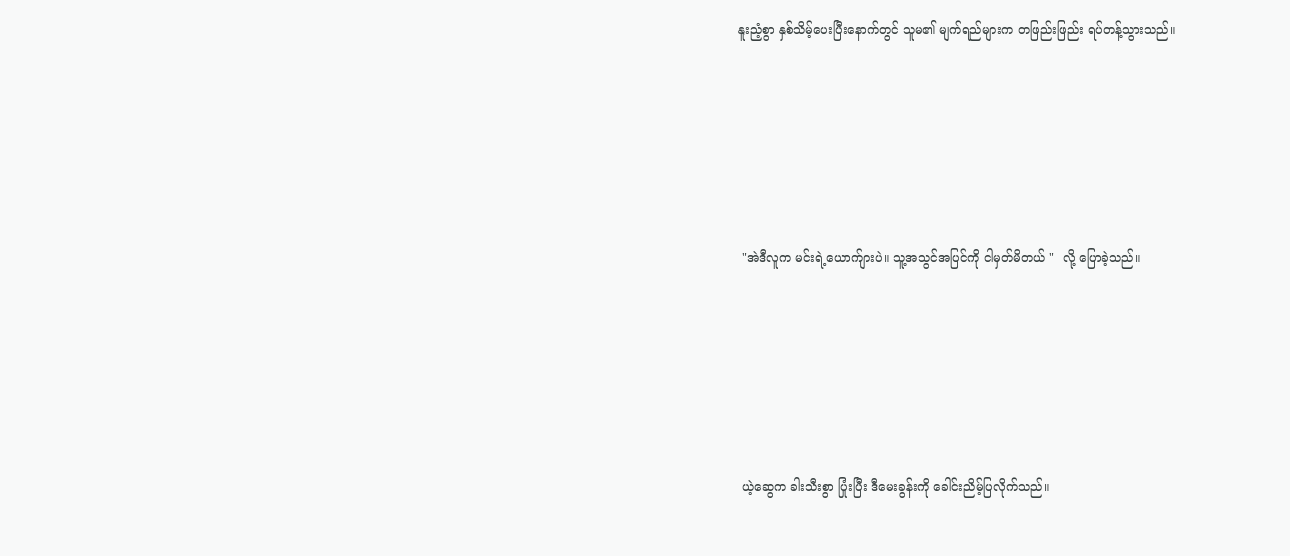နူးညံ့စွာ နှစ်သိမ့်ပေးပြီးနောက်တွင် သူမ၏ မျက်ရည်များက တဖြည်းဖြည်း ရပ်တန့်သွားသည်။








 "အဲဒီလူက မင်းရဲ့ယောက်ျားပဲ။ သူ့အသွင်အပြင်ကို ငါမှတ်မိတယ် "  လို့ ပြောခဲ့သည်။








 ယဲ့ဆွေက ခါးသီးစွာ ပြုံးပြီး ဒီမေးခွန်းကို ခေါင်းညိမ့်ပြလိုက်သည်။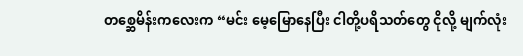တစ္ဆေမိန်းကလေးက “မင်း မေ့မြောနေပြီး ငါတို့ပရိသတ်တွေ ငိုလို့ မျက်လုံး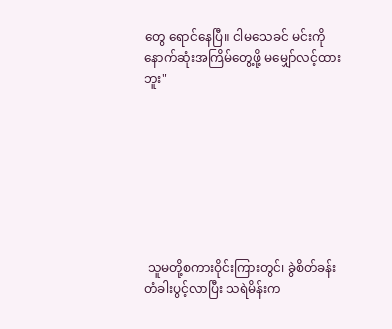တွေ ရောင်နေပြီ။ ငါမသေခင် မင်းကို နောက်ဆုံးအကြိမ်တွေ့ဖို့ မမျှော်လင့်ထားဘူး"








 သူမတို့စကားဝိုင်းကြားတွင်၊ ခွဲစိတ်ခန်းတံခါးပွင့်လာပြီး သရဲမိန်းက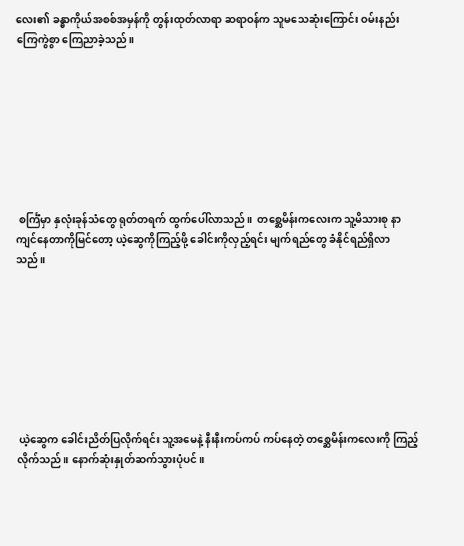လေး၏ ခန္ဓာကိုယ်အစစ်အမှန်ကို တွန်းထုတ်လာရာ ဆရာဝန်က သူမသေဆုံးကြောင်း ဝမ်းနည်းကြေကွဲစွာ ကြေညာခဲ့သည်။








 စင်္ကြံမှာ နှလုံးခုန်သံတွေ ရုတ်တရက် ထွက်ပေါ်လာသည်။  တစ္ဆေမိန်းကလေးက သူ့မိသားစု နာကျင်နေတာကိုမြင်တော့ ယဲ့ဆွေကိုကြည့်ဖို့ ခေါင်းကိုလှည့်ရင်း မျက်ရည်တွေ ခံနိုင်ရည်ရှိလာသည်။








 ယဲ့ဆွေက ခေါင်းညိတ်ပြလိုက်ရင်း သူ့အမေနဲ့ နီးနီးကပ်ကပ် ကပ်နေတဲ့ တစ္ဆေမိန်းကလေးကို ကြည့်လိုက်သည်။ နောက်ဆုံးနှုတ်ဆက်သွားပုံပင်။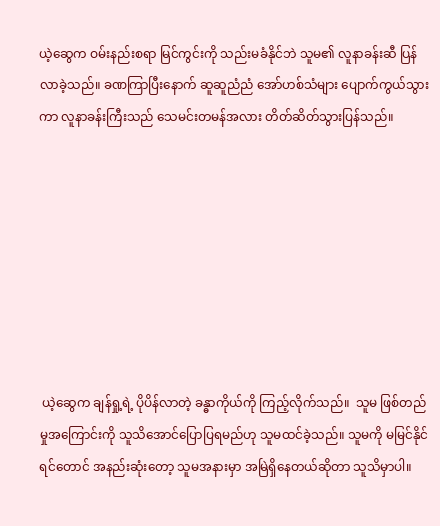ယဲ့ဆွေက ဝမ်းနည်းစရာ မြင်ကွင်းကို သည်းမခံနိုင်ဘဲ သူမ၏ လူနာခန်းဆီ ပြန်လာခဲ့သည်။ ခဏကြာပြီးနောက် ဆူဆူညံညံ အော်ဟစ်သံများ ပျောက်ကွယ်သွားကာ လူနာခန်းကြီးသည် သေမင်းတမန်အလား တိတ်ဆိတ်သွားပြန်သည်။








 ယဲ့ဆွေက ချန်ရှု့ရဲ့ ပိုပိန်လာတဲ့ ခန္ဓာကိုယ်ကို ကြည့်လိုက်သည်။  သူမ ဖြစ်တည်မှုအကြောင်းကို သူသိအောင်ပြောပြရမည်ဟု သူမထင်ခဲ့သည်။ သူမကို မမြင်နိုင်ရင်တောင် အနည်းဆုံးတော့ သူမအနားမှာ အမြဲရှိနေတယ်ဆိုတာ သူသိမှာပါ။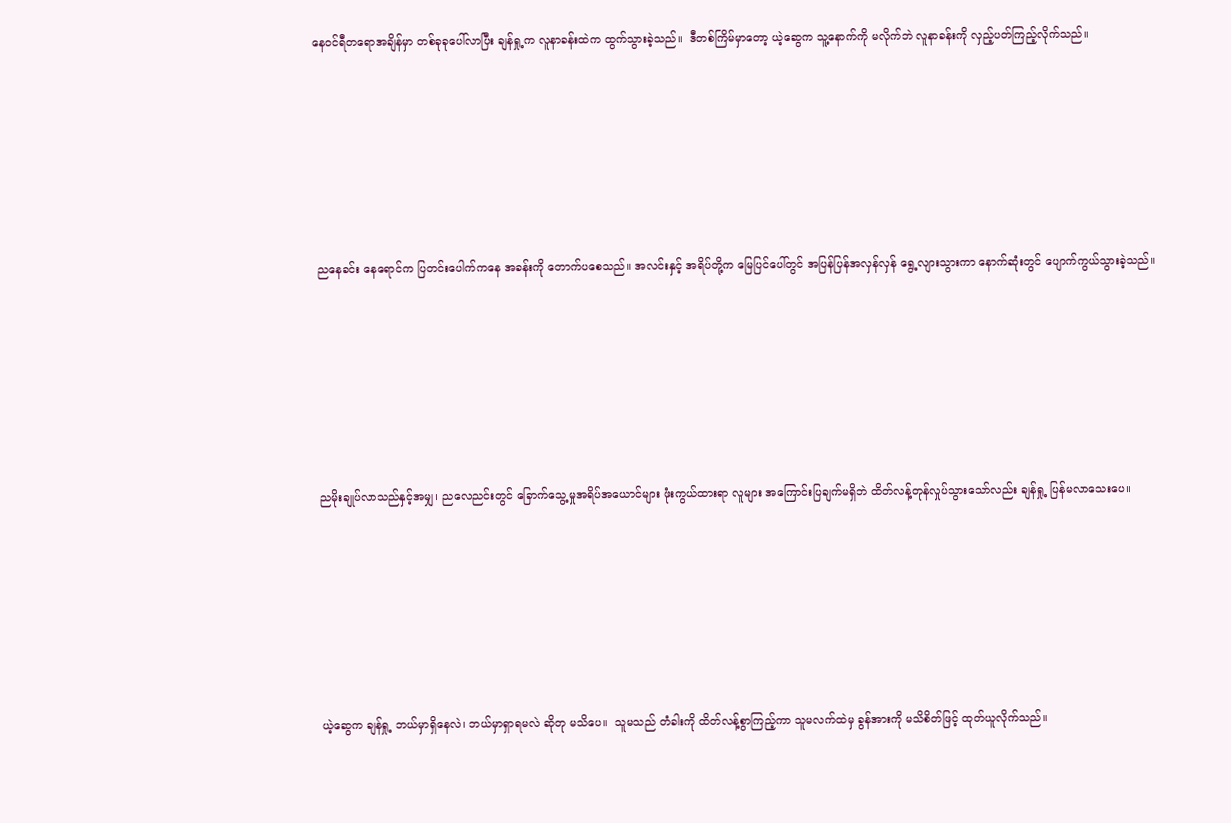နေဝင်ရီတရောအချိန်မှာ တစ်ခုခုပေါ်လာပြီး ချန်ရှု့က လူနာခန်းထဲက ထွက်သွားခဲ့သည်။  ဒီတစ်ကြိမ်မှာတော့ ယဲ့ဆွေက သူ့နောက်ကို မလိုက်ဘဲ လူနာခန်းကို လှည့်ပတ်ကြည့်လိုက်သည်။








 ညနေခင်း နေရောင်က ပြတင်းပေါက်ကနေ အခန်းကို တောက်ပစေသည်။ အလင်းနှင့် အရိပ်တို့က မြေပြင်ပေါ်တွင် အပြန်ပြန်အလှန်လှန် ရွေ့လျားသွားကာ နောက်ဆုံးတွင် ပျောက်ကွယ်သွားခဲ့သည်။








 ညမိုးချုပ်လာသည်နှင့်အမျှ၊ ညလေညင်းတွင် ခြောက်သွေ့မှုအရိပ်အယောင်များ ဖုံးကွယ်ထားရာ လူများ အကြောင်းပြချက်မရှိဘဲ ထိတ်လန့်တုန်လှုပ်သွားသော်လည်း ချန်ရှု့ ပြန်မလာသေးပေ။








 ယဲ့ဆွေက ချန်ရှု့ ဘယ်မှာရှိနေလဲ၊ ဘယ်မှာရှာရမလဲ ဆိုတု မသိပေ။  သူမသည် တံခါးကို ထိတ်လန့်စွာကြည့်ကာ သူမလက်ထဲမှ ခွန်အားကို မသိစိတ်ဖြင့် ထုတ်ယူလိုက်သည်။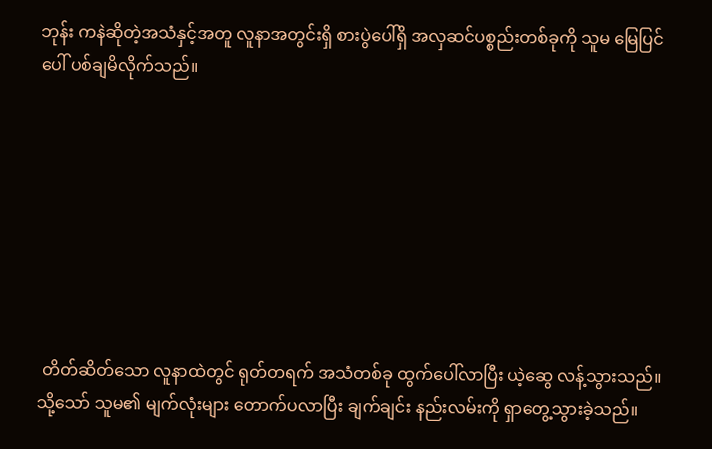ဘုန်း ကနဲဆိုတဲ့အသံနှင့်အတူ လူနာအတွင်းရှိ စားပွဲပေါ်ရှိ အလှဆင်ပစ္စည်းတစ်ခုကို သူမ မြေပြင်ပေါ် ပစ်ချမိလိုက်သည်။








 တိတ်ဆိတ်သော လူနာထဲတွင် ရုတ်တရက် အသံတစ်ခု ထွက်ပေါ်လာပြီး ယဲ့ဆွေ လန့်သွားသည်။  သို့သော် သူမ၏ မျက်လုံးများ တောက်ပလာပြီး ချက်ချင်း နည်းလမ်းကို ရှာတွေ့သွားခဲ့သည်။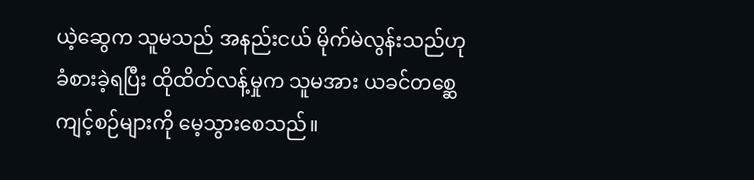ယဲ့ဆွေက သူမသည် အနည်းငယ် မိုက်မဲလွန်းသည်ဟု ခံစားခဲ့ရပြီး ထိုထိတ်လန့်မှုက သူမအား ယခင်တစ္ဆေကျင့်စဉ်များကို မေ့သွားစေသည်။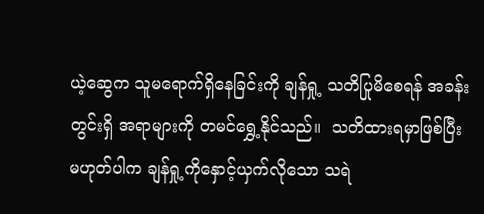ယဲ့ဆွေက သူမရောက်ရှိနေခြင်းကို ချန်ရှု့ သတိပြုမိစေရန် အခန်းတွင်းရှိ အရာများကို တမင်ရွှေ့နိုင်သည်။  သတိထားရမှာဖြစ်ပြီး မဟုတ်ပါက ချန်ရှု့ကိုနှောင့်ယှက်လိုသော သရဲ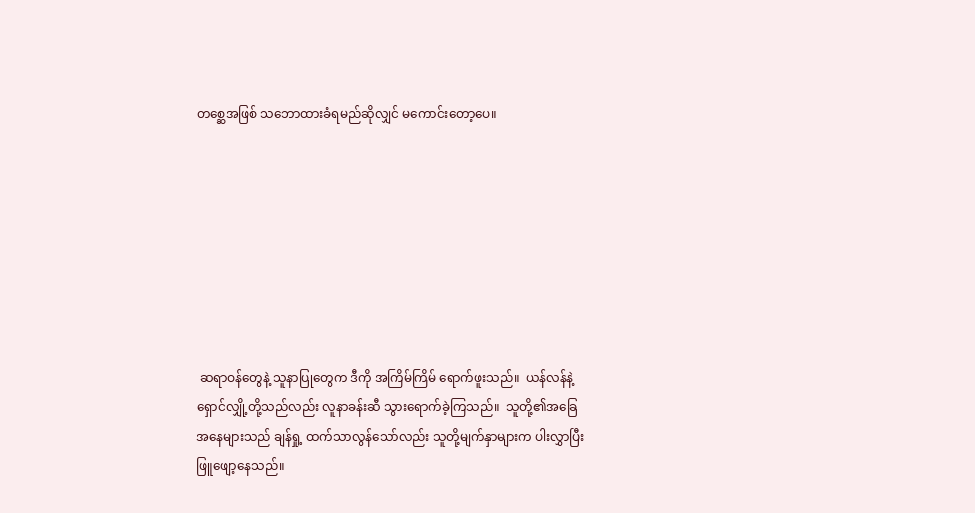တစ္ဆေအဖြစ် သဘောထားခံရမည်ဆိုလျှင် မကောင်းတော့ပေ။








 ဆရာဝန်တွေနဲ့ သူနာပြုတွေက ဒီကို အကြိမ်ကြိမ် ရောက်ဖူးသည်။  ယန်လန်နဲ့ ရှောင်လျှို့တို့သည်လည်း လူနာခန်းဆီ သွားရောက်ခဲ့ကြသည်။  သူတို့၏အခြေအနေများသည် ချန်ရှု့ ထက်သာလွန်သော်လည်း သူတို့မျက်နှာများက ပါးလွှာပြီး ဖြူဖျော့နေသည်။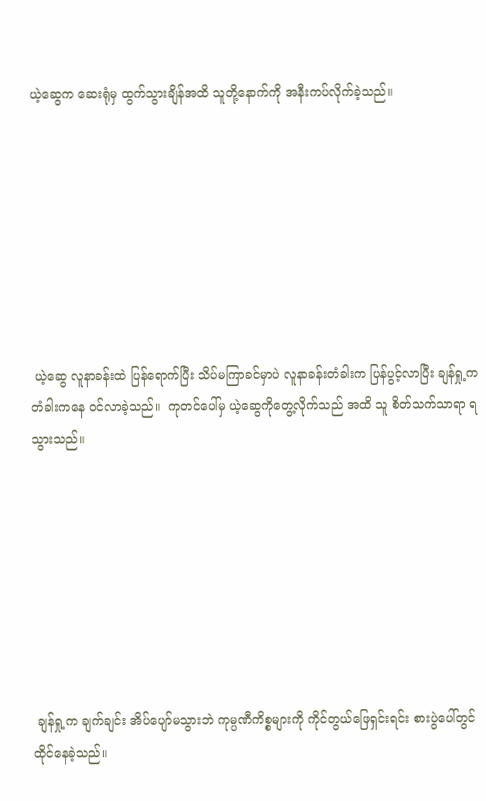ယဲ့ဆွေက ဆေးရုံမှ ထွက်သွားချိန်အထိ သူတို့နောက်ကို အနီးကပ်လိုက်ခဲ့သည်။








 ယဲ့ဆွေ လူနာခန်းထဲ ပြန်ရောက်ပြီး သိပ်မကြာခင်မှာပဲ လူနာခန်းတံခါးက ပြန်ပွင့်လာပြီး ချန်ရှု့က  တံခါးကနေ ဝင်လာခဲ့သည်။  ကုတင်ပေါ်မှ ယဲ့ဆွေကိုတွေ့လိုက်သည် အထိ သူ စိတ်သက်သာရာ ရသွားသည်။








 ချန်ရှု့က ချက်ချင်း အိပ်ပျော်မသွားဘဲ ကုမ္ပဏီကိစ္စများကို ကိုင်တွယ်ဖြေရှင်းရင်း စားပွဲပေါ်တွင် ထိုင်နေခဲ့သည်။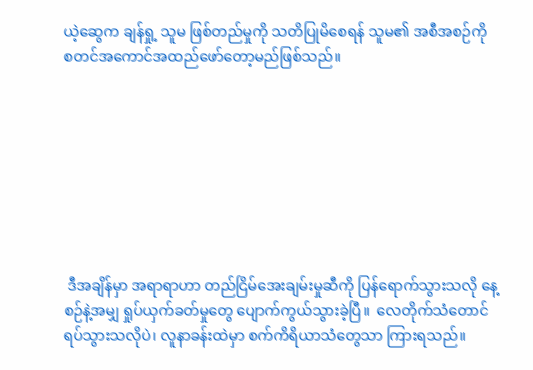ယဲ့ဆွေက ချန်ရှု့ သူမ ဖြစ်တည်မှုကို သတိပြုမိစေရန် သူမ၏ အစီအစဉ်ကို စတင်အကောင်အထည်ဖော်တော့မည်ဖြစ်သည်။








 ဒီအချိန်မှာ အရာရာဟာ တည်ငြိမ်အေးချမ်းမှုဆီကို ပြန်ရောက်သွားသလို နေ့စဉ်နဲ့အမျှ ရှုပ်ယှက်ခတ်မှုတွေ ပျောက်ကွယ်သွားခဲ့ပြီ။  လေတိုက်သံတောင် ရပ်သွားသလိုပဲ၊ လူနာခန်းထဲမှာ စက်ကိရိယာသံတွေသာ ကြားရသည်။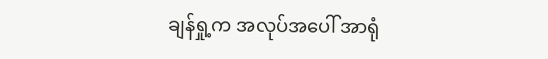ချန်ရှု့က အလုပ်အပေါ် အာရုံ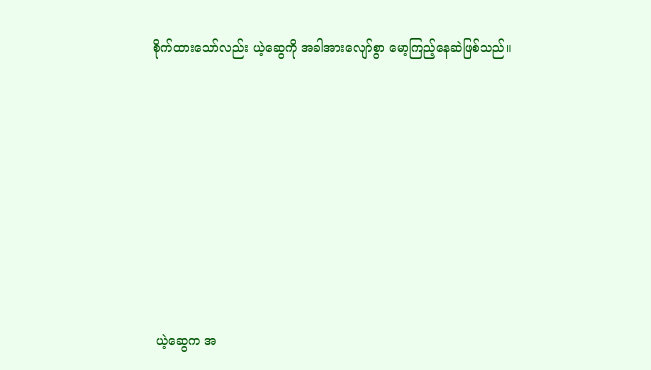စိုက်ထားသော်လည်း ယဲ့ဆွေကို အခါအားလျော်စွာ မော့ကြည့်နေဆဲဖြစ်သည်။








 ယဲ့ဆွေက အ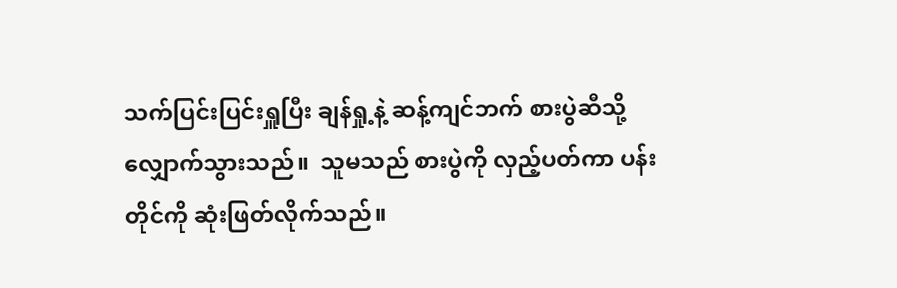သက်ပြင်းပြင်းရှူပြီး ချန်ရှု့နဲ့ ဆန့်ကျင်ဘက် စားပွဲဆီသို့ လျှောက်သွားသည်။  သူမသည် စားပွဲကို လှည့်ပတ်ကာ ပန်းတိုင်ကို ဆုံးဖြတ်လိုက်သည်။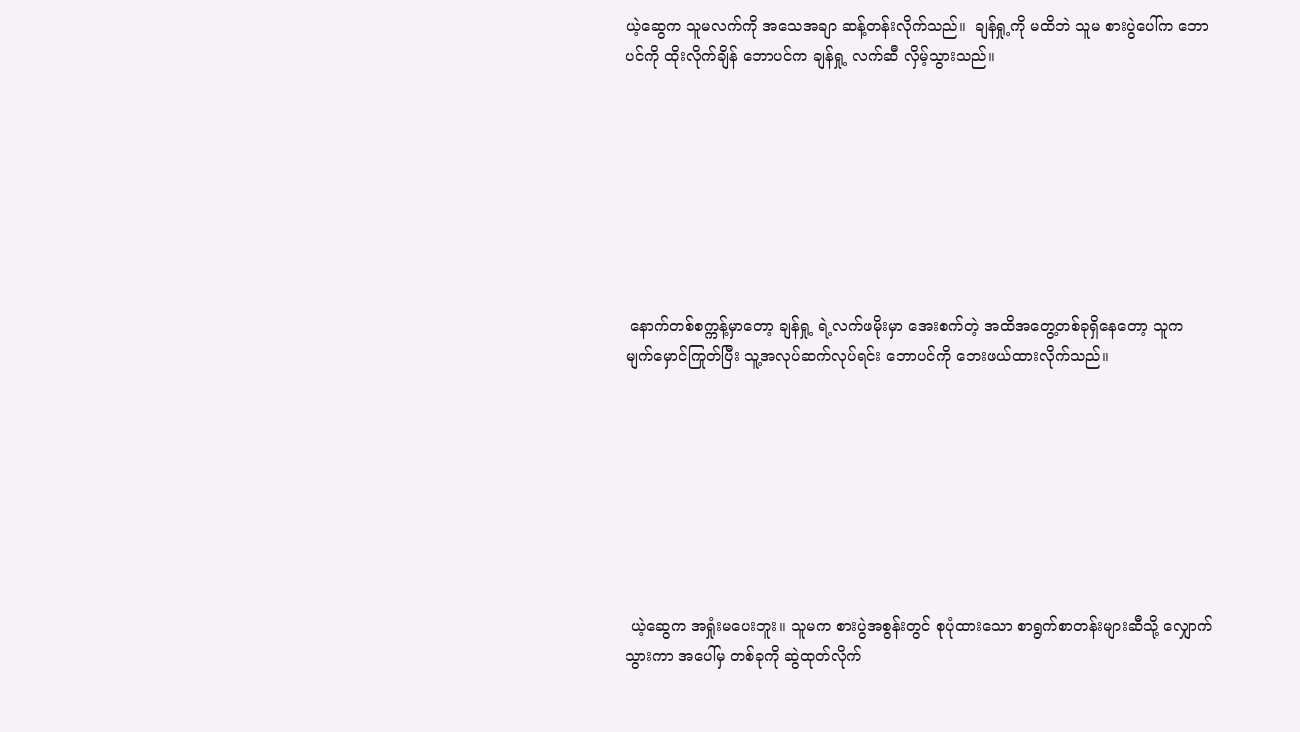ယဲ့ဆွေက သူမလက်ကို အသေအချာ ဆန့်တန်းလိုက်သည်။  ချန်ရှု့ကို မထိဘဲ သူမ စားပွဲပေါ်က ဘောပင်ကို ထိုးလိုက်ချိန် ဘောပင်က ချန်ရှု့ လက်ဆီ လှိမ့်သွားသည်။








 နောက်တစ်စက္ကန့်မှာတော့ ချန်ရှု့ ရဲ့လက်ဖမိုးမှာ အေးစက်တဲ့ အထိအတွေ့တစ်ခုရှိနေတော့ သူက မျက်မှောင်ကြုတ်ပြီး သူ့အလုပ်ဆက်လုပ်ရင်း ဘောပင်ကို ဘေးဖယ်ထားလိုက်သည်။








 ယဲ့ဆွေက အရှုံးမပေးဘူး။ သူမက စားပွဲအစွန်းတွင် စုပုံထားသော စာရွက်စာတန်းများဆီသို့ လျှောက်သွားကာ အပေါ်မှ တစ်ခုကို ဆွဲထုတ်လိုက်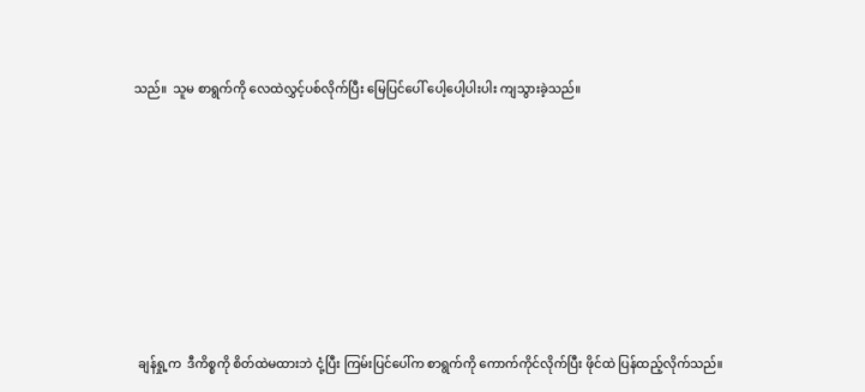သည်။  သူမ စာရွက်ကို လေထဲလွှင့်ပစ်လိုက်ပြီး မြေပြင်ပေါ် ပေါ့ပေါ့ပါးပါး ကျသွားခဲ့သည်။








 ချန်ရှု့က  ဒီကိစ္စကို စိတ်ထဲမထားဘဲ ငုံ့ပြီး ကြမ်းပြင်ပေါ်က စာရွက်ကို ကောက်ကိုင်လိုက်ပြီး ဖိုင်ထဲ ပြန်ထည့်လိုက်သည်။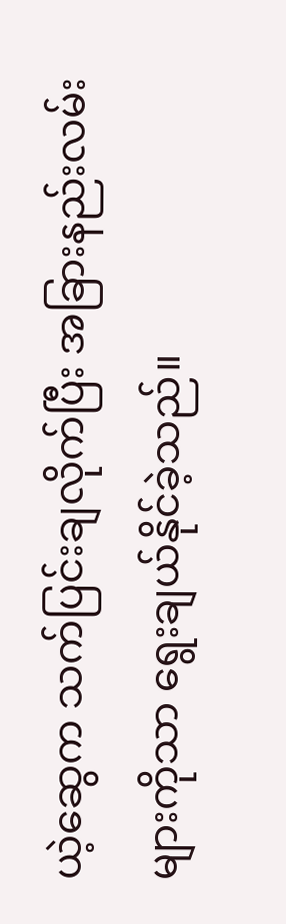ယဲ့ဆွေက သက်ပြင်းချလိုက်ပြီး အခြားနည်းလမ်းများကိုသာ ရွေးချယ်နိုင်ခဲ့သည်။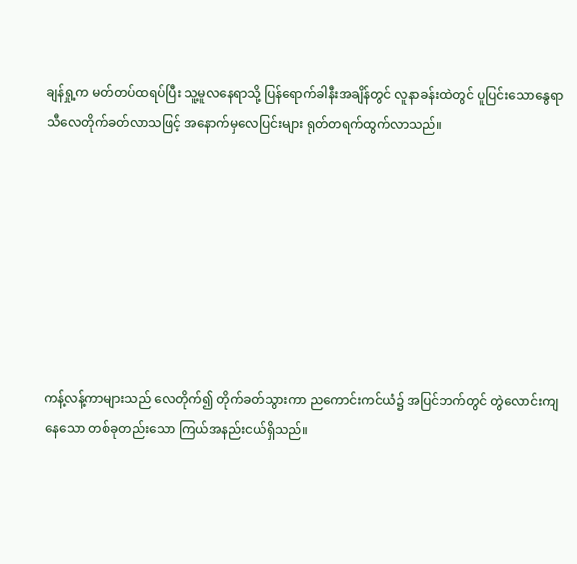ချန်ရှု့က မတ်တပ်ထရပ်ပြီး သူ့မူလနေရာသို့ ပြန်ရောက်ခါနီးအချိန်တွင် လူနာခန်းထဲတွင် ပူပြင်းသောနွေရာသီလေတိုက်ခတ်လာသဖြင့် အနောက်မှလေပြင်းများ ရုတ်တရက်ထွက်လာသည်။








ကန့်လန့်ကာများသည် လေတိုက်၍ တိုက်ခတ်သွားကာ ညကောင်းကင်ယံ၌ အပြင်ဘက်တွင် တွဲလောင်းကျနေသော တစ်ခုတည်းသော ကြယ်အနည်းငယ်ရှိသည်။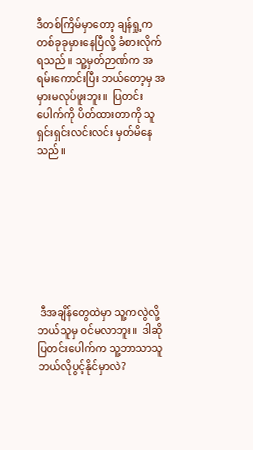ဒီတစ်ကြိမ်မှာတော့ ချန်ရှု့က တစ်ခုခုမှားနေပြီလို့ ခံစားလိုက်ရသည်။ သူ့မှတ်ဉာဏ်က အရမ်းကောင်းပြီး ဘယ်တော့မှ အမှားမလုပ်ဖူးဘူး။  ပြတင်းပေါက်ကို ပိတ်ထားတာကို သူ ရှင်းရှင်းလင်းလင်း မှတ်မိနေသည်။








 ဒီအချိန်တွေထဲမှာ သူ့ကလွဲလို့ ဘယ်သူမှ ဝင်မလာဘူး။  ဒါဆို ပြတင်းပေါက်က သူ့ဘာသာသူ ဘယ်လိုပွင့်နိုင်မှာလဲ?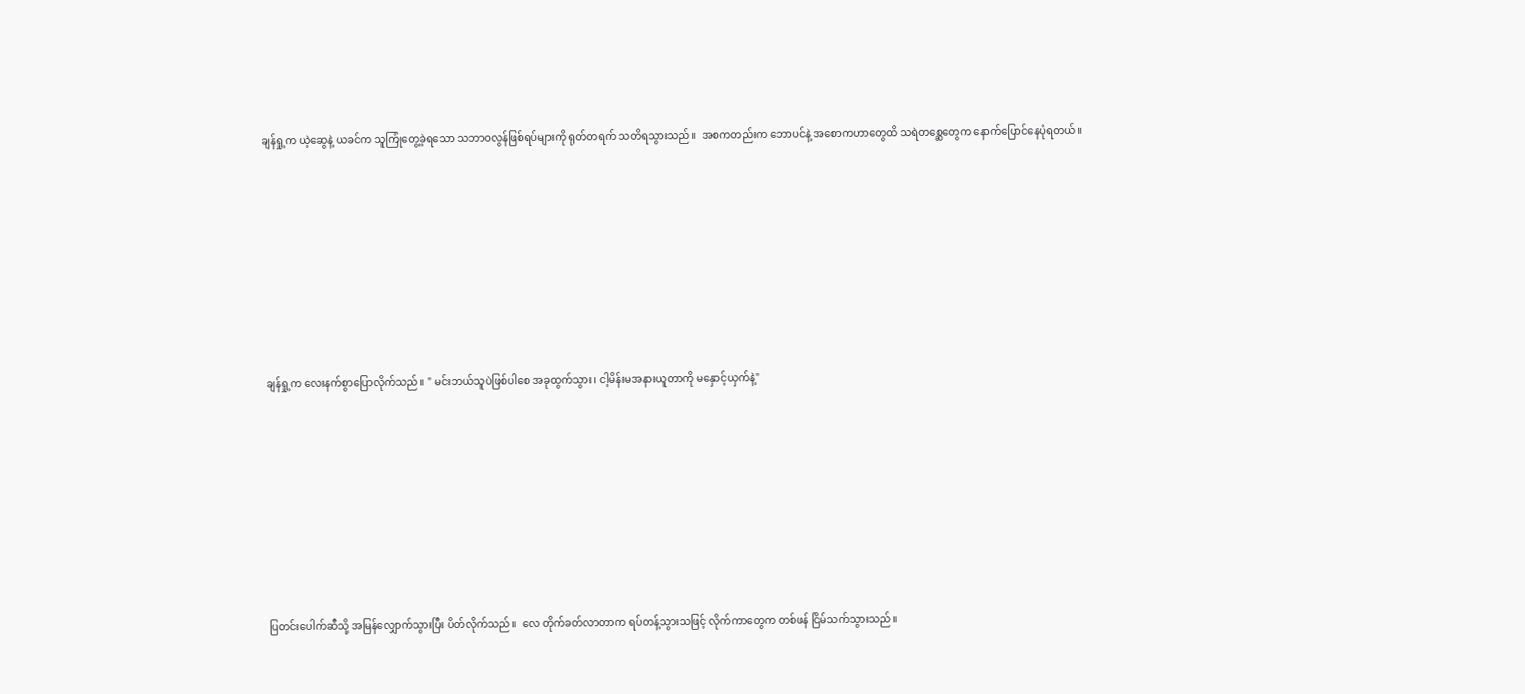ချန်ရှု့က ယဲ့ဆွေနဲ့ ယခင်က သူကြုံတွေ့ခဲ့ရသော သဘာဝလွန်ဖြစ်ရပ်များကို ရုတ်တရက် သတိရသွားသည်။  အစကတည်းက ဘောပင်နဲ့ အစောကဟာတွေထိ သရဲတစ္ဆေတွေက နောက်ပြောင်နေပုံရတယ်။








 ချန်ရှု့က လေးနက်စွာပြောလိုက်သည်။ " မင်းဘယ်သူပဲဖြစ်ပါစေ အခုထွက်သွား၊ ငါ့မိန်းမအနားယူတာကို မနှောင့်ယှက်နဲ့"








 ပြတင်းပေါက်ဆီသို့ အမြန်လျှောက်သွားပြီး ပိတ်လိုက်သည်။  လေ တိုက်ခတ်လာတာက ရပ်တန့်သွားသဖြင့် လိုက်ကာတွေက တစ်ဖန် ငြိမ်သက်သွားသည်။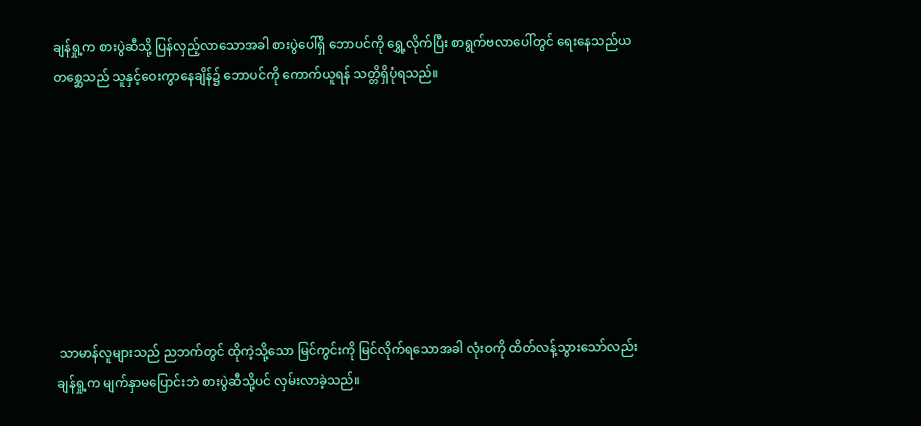ချန်ရှု့က စားပွဲဆီသို့ ပြန်လှည့်လာသောအခါ စားပွဲပေါ်ရှိ ဘောပင်ကို ရွှေ့လိုက်ပြီး စာရွက်ဗလာပေါ်တွင် ရေးနေသည်ယ  တစ္ဆေသည် သူနှင့်ဝေးကွာနေချိန်၌ ဘောပင်ကို ကောက်ယူရန် သတ္တိရှိပုံရသည်။








 သာမာန်လူများသည် ညဘက်တွင် ထိုကဲ့သို့သော မြင်ကွင်းကို မြင်လိုက်ရသောအခါ လုံးဝကို ထိတ်လန့်သွားသော်လည်း ချန်ရှု့က မျက်နှာမပြောင်းဘဲ စားပွဲဆီသို့ပင် လှမ်းလာခဲ့သည်။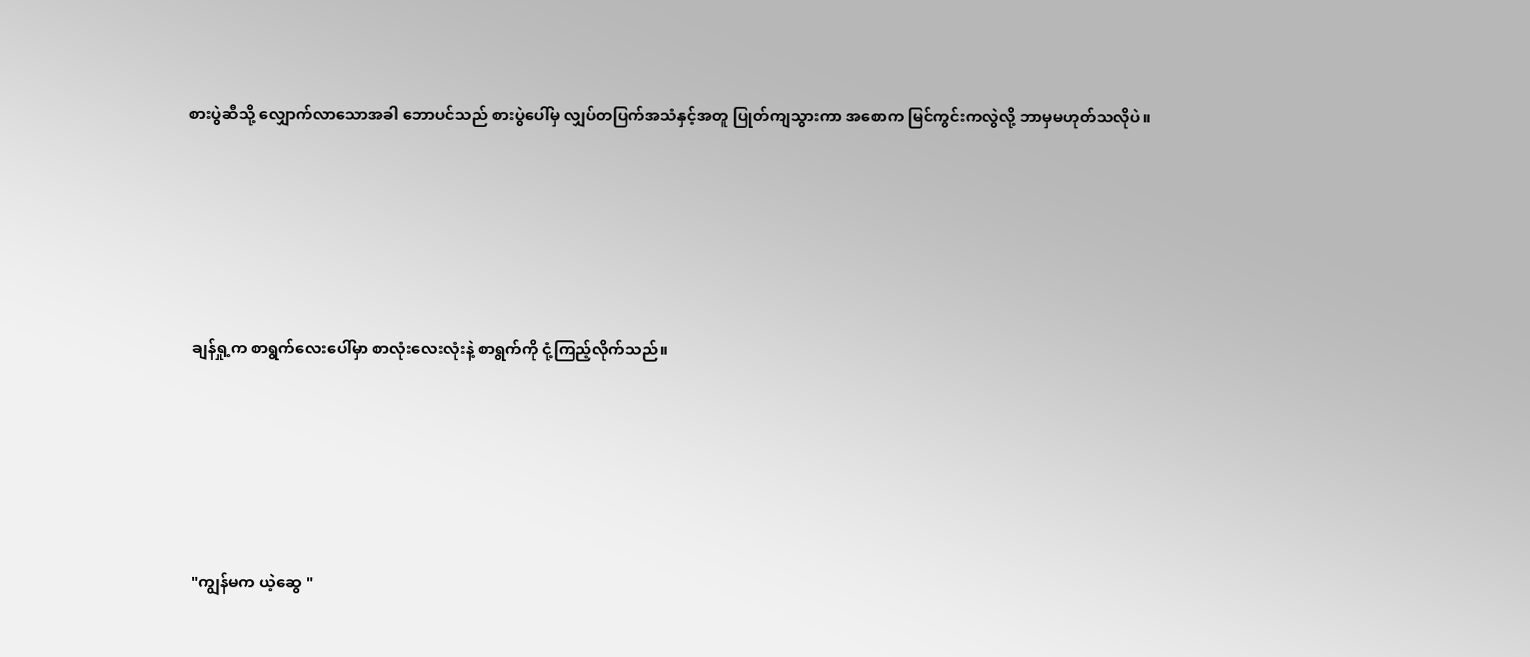စားပွဲဆီသို့ လျှောက်လာသောအခါ ဘောပင်သည် စားပွဲပေါ်မှ လျှပ်တပြက်အသံနှင့်အတူ ပြုတ်ကျသွားကာ အစောက မြင်ကွင်းကလွဲလို့ ဘာမှမဟုတ်သလိုပဲ။








 ချန်ရှု့က စာရွက်လေးပေါ်မှာ စာလုံးလေးလုံးနဲ့ စာရွက်ကို ငုံ့ကြည့်လိုက်သည်။








 "ကျွန်မက ယဲ့ဆွေ "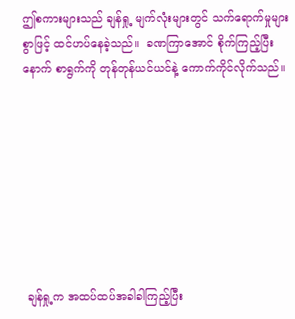ဤစကားများသည် ချန်ရှု့ မျက်လုံးများတွင် သက်ရောက်မှုများစွာဖြင့် ထင်ဟပ်နေခဲ့သည်။  ခဏကြာအောင် စိုက်ကြည့်ပြီးနောက် စာရွက်ကို တုန်တုန်ယင်ယင်နဲ့ ကောက်ကိုင်လိုက်သည်။








 ချန်ရှု့က အထပ်ထပ်အခါခါကြည့်ပြီး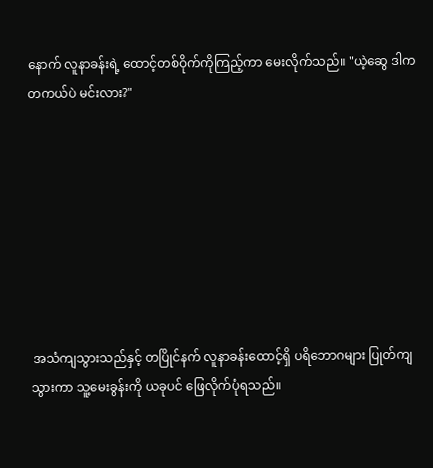နောက် လူနာခန်းရဲ့ ထောင့်တစ်ဝိုက်ကိုကြည့်ကာ မေးလိုက်သည်။ "ယဲ့ဆွေ ဒါက တကယ်ပဲ မင်းလား?"








 အသံကျသွားသည်နှင့် တပြိုင်နက် လူနာခန်းထောင့်ရှိ ပရိဘောဂများ ပြုတ်ကျသွားကာ သူ့မေးခွန်းကို ယခုပင် ဖြေလိုက်ပုံရသည်။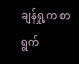ချန်ရှု့က စာရွက်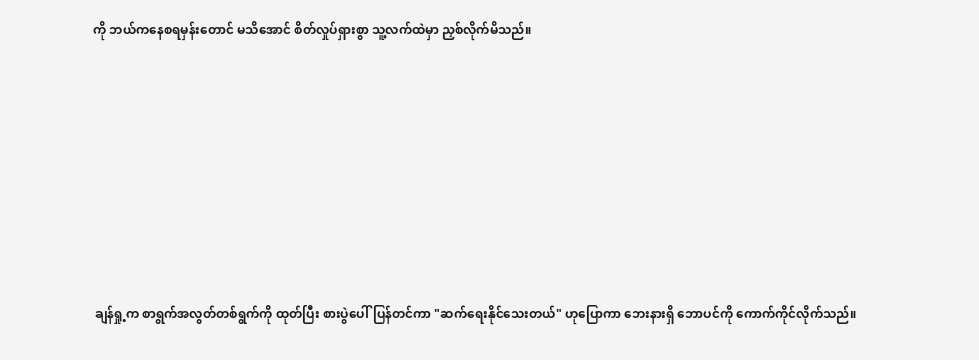ကို ဘယ်ကနေစရမှန်းတောင် မသိအောင် စိတ်လှုပ်ရှားစွာ သူ့လက်ထဲမှာ ညှစ်လိုက်မိသည်။








 ချန်ရှု့က စာရွက်အလွတ်တစ်ရွက်ကို ထုတ်ပြီး စားပွဲပေါ်ပြန်တင်ကာ "ဆက်ရေးနိုင်သေးတယ်" ဟုပြောကာ ဘေးနားရှိ ဘောပင်ကို ကောက်ကိုင်လိုက်သည်။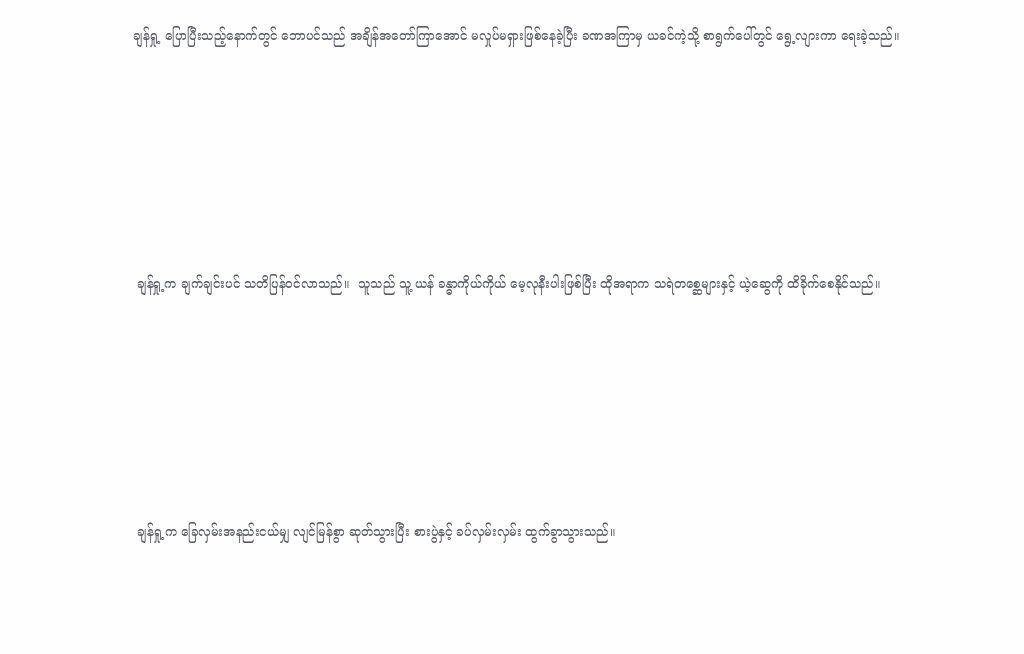ချန်ရှု့ ပြောပြီးသည့်နောက်တွင် ဘောပင်သည် အချိန်အတော်ကြာအောင် မလှုပ်မရှားဖြစ်နေခဲ့ပြီး ခဏအကြာမှ ယခင်ကဲ့သို့ စာရွက်ပေါ်တွင် ရွေ့လျားကာ ရေးခဲ့သည်။








 ချန်ရှု့က ချက်ချင်းပင် သတိပြန်ဝင်လာသည်။  သူသည် သူ့ ယန် ခန္ဓာကိုယ်ကိုယ် မေ့လုနီးပါးဖြစ်ပြီး ထိုအရာက သရဲတစ္ဆေများနှင့် ယဲ့ဆွေကို ထိခိုက်စေနိုင်သည်။








 ချန်ရှု့က ခြေလှမ်းအနည်းငယ်မျှ လျင်မြန်စွာ ဆုတ်သွားပြီး စားပွဲနှင့် ခပ်လှမ်းလှမ်း ထွက်ခွာသွားသည်။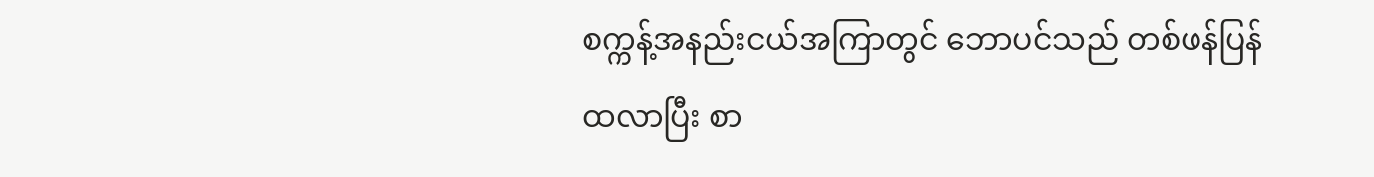စက္ကန့်အနည်းငယ်အကြာတွင် ဘောပင်သည် တစ်ဖန်ပြန်ထလာပြီး စာ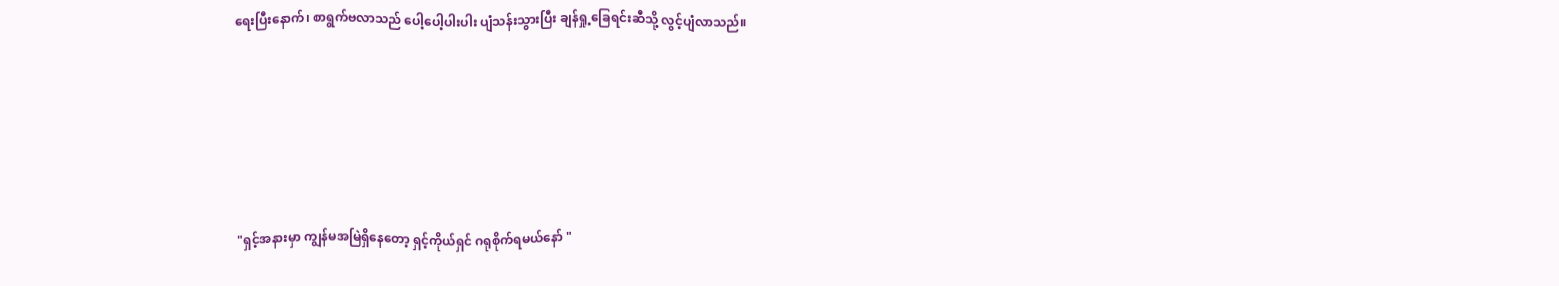ရေးပြီးနောက်၊ စာရွက်ဗလာသည် ပေါ့ပေါ့ပါးပါး ပျံသန်းသွားပြီး ချန်ရှု့ခြေရင်းဆီသို့ လွင့်ပျံလာသည်။








 "ရှင့်အနားမှာ ကျွန်မအမြဲရှိနေတော့ ရှင့်ကိုယ်ရှင် ဂရုစိုက်ရမယ်နော် "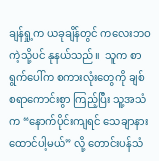ချန်ရှု့က ယခုချိန်တွင် ကလေးဘဝကဲ့သို့ပင် နုနယ်သည်။  သူက စာရွက်ပေါ်က စကားလုံးတွေကို ချစ်စရာကောင်းစွာ ကြည့်ပြီး သူ့အသံက “နောက်ပိုင်းကျရင် သေချာနားထောင်ပါ့မယ်” လို့ တောင်းပန်သံ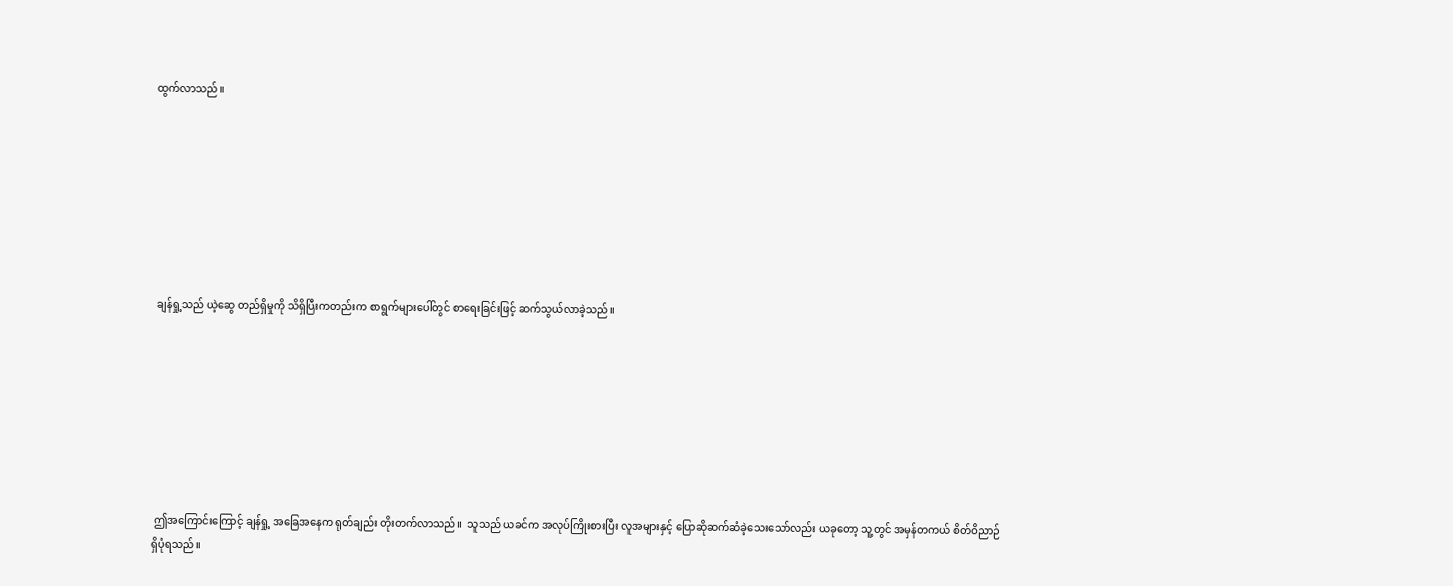ထွက်လာသည်။








 ချန်ရှု့သည် ယဲ့ဆွေ တည်ရှိမှုကို သိရှိပြီးကတည်းက စာရွက်များပေါ်တွင် စာရေးခြင်းဖြင့် ဆက်သွယ်လာခဲ့သည်။








 ဤအကြောင်းကြောင့် ချန်ရှု့ အခြေအနေက ရုတ်ချည်း တိုးတက်လာသည်။  သူသည် ယခင်က အလုပ်ကြိုးစားပြီး လူအများနှင့် ပြောဆိုဆက်ဆံခဲ့သေးသော်လည်း ယခုတော့ သူ့တွင် အမှန်တကယ် စိတ်ဝိညာဉ်ရှိပုံရသည်။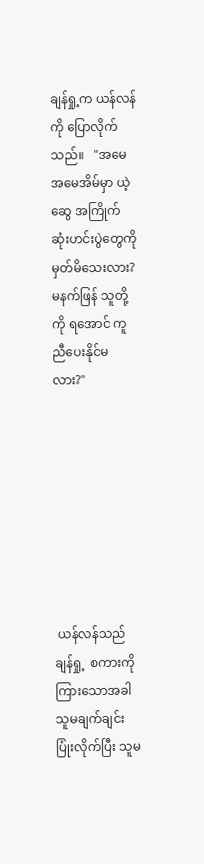ချန်ရှု့က ယန်လန်ကို ပြောလိုက်သည်။   "အမေ အမေအိမ်မှာ ယဲ့ဆွေ အကြိုက်ဆုံးဟင်းပွဲတွေကို မှတ်မိသေးလား? မနက်ဖြန် သူတို့ကို ရအောင် ကူညီပေးနိုင်မလား?"








 ယန်လန်သည် ချန်ရှု့  စကားကိုကြားသောအခါ သူမချက်ချင်းပြုံးလိုက်ပြီး သူမ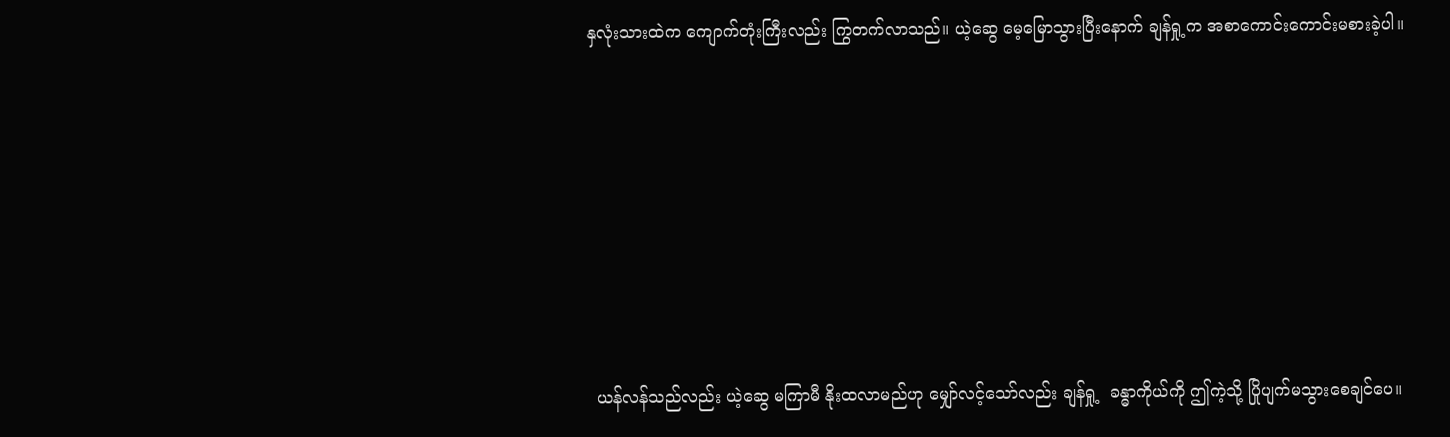နှလုံးသားထဲက ကျောက်တုံးကြီးလည်း ကြွတက်လာသည်။ ယဲ့ဆွေ မေ့မြောသွားပြီးနောက် ချန်ရှု့က အစာကောင်းကောင်းမစားခဲ့ပါ။








 ယန်လန်သည်လည်း ယဲ့ဆွေ မကြာမီ နိုးထလာမည်ဟု မျှော်လင့်သော်လည်း ချန်ရှု့  ခန္ဓာကိုယ်ကို ဤကဲ့သို့ ပြိုပျက်မသွားစေချင်ပေ။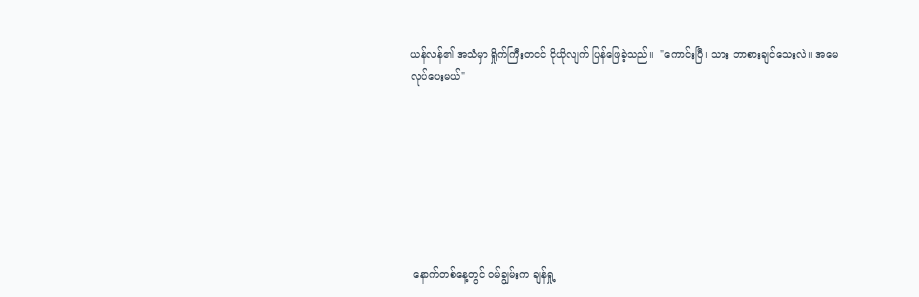ယန်လန်၏ အသံမှာ ရှိုက်ကြီးတငင် ငိုယိုလျက် ပြန်ဖြေခဲ့သည်။  "ကောင်းပြီ၊ သား ဘာစားချင်သေးလဲ။ အမေ  လုပ်ပေးမယ်"








 နောက်တစ်နေ့တွင် ဝမ်ချွမ်းက ချန်ရှု့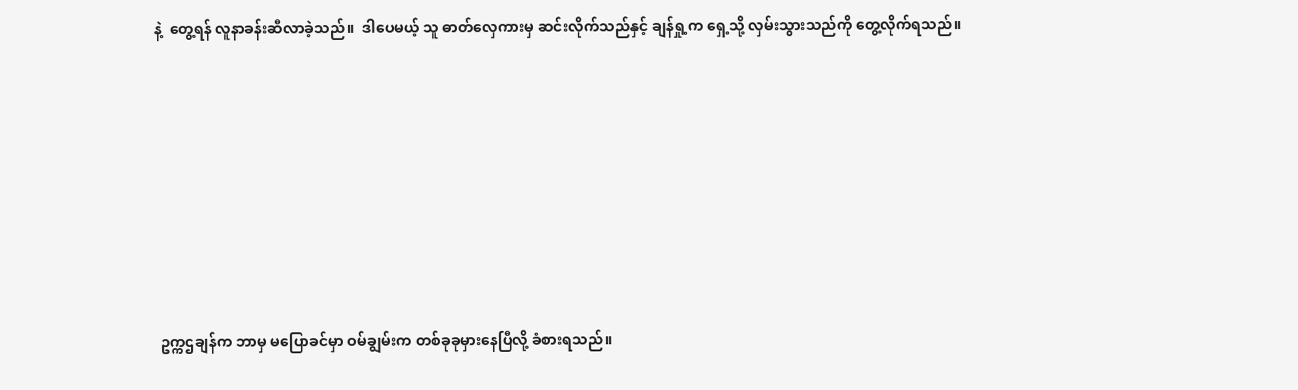နဲ့  တွေ့ရန် လူနာခန်းဆီလာခဲ့သည်။  ဒါပေမယ့် သူ ဓာတ်လှေကားမှ ဆင်းလိုက်သည်နှင့် ချန်ရှု့က ရှေ့သို့ လှမ်းသွားသည်ကို တွေ့လိုက်ရသည်။








 ဥက္ကဌချန်က ဘာမှ မပြောခင်မှာ ဝမ်ချွမ်းက တစ်ခုခုမှားနေပြီလို့ ခံစားရသည်။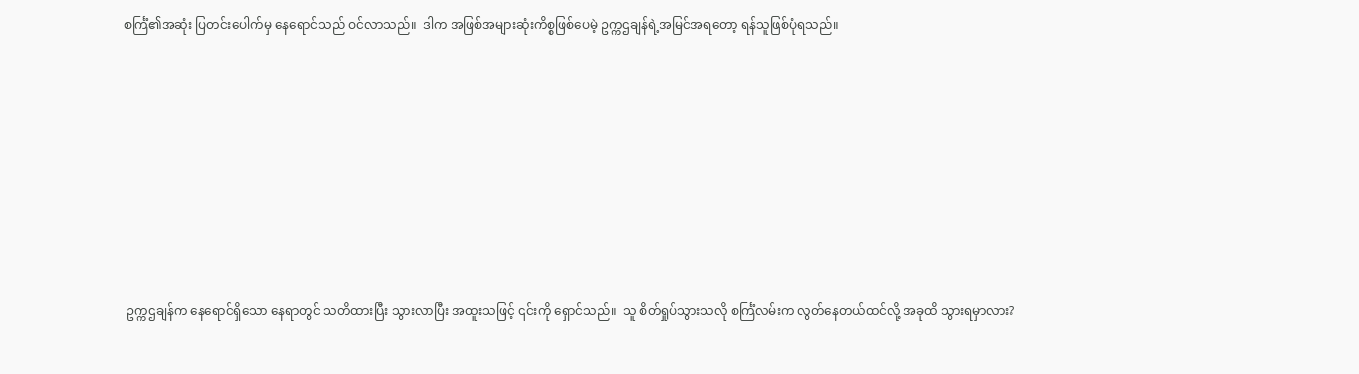စင်္ကြံ၏အဆုံး ပြတင်းပေါက်မှ နေရောင်သည် ဝင်လာသည်။  ဒါက အဖြစ်အများဆုံးကိစ္စဖြစ်ပေမဲ့ ဥက္ကဌချန်ရဲ့အမြင်အရတော့ ရန်သူဖြစ်ပုံရသည်။








 ဥက္ကဌချန်က နေရောင်ရှိသော နေရာတွင် သတိထားပြီး သွားလာပြီး အထူးသဖြင့် ၎င်းကို ရှောင်သည်။  သူ စိတ်ရှုပ်သွားသလို စင်္ကြံလမ်းက လွတ်နေတယ်ထင်လို့ အခုထိ သွားရမှာလား?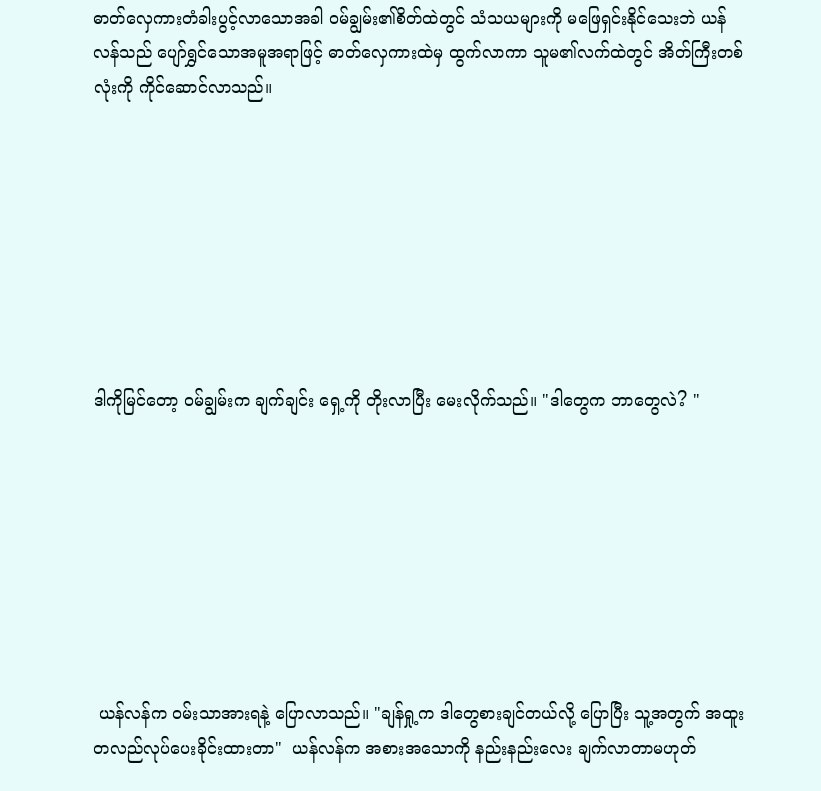ဓာတ်လှေကားတံခါးပွင့်လာသောအခါ ဝမ်ချွမ်း၏စိတ်ထဲတွင် သံသယများကို မဖြေရှင်းနိုင်သေးဘဲ ယန်လန်သည် ပျော်ရွှင်သောအမူအရာဖြင့် ဓာတ်လှေကားထဲမှ ထွက်လာကာ သူမ၏လက်ထဲတွင် အိတ်ကြီးတစ်လုံးကို ကိုင်ဆောင်လာသည်။








ဒါကိုမြင်တော့ ဝမ်ချွမ်းက ချက်ချင်း ရှေ့ကို တိုးလာပြီး မေးလိုက်သည်။ "ဒါတွေက ဘာတွေလဲ? "








 ယန်လန်က ဝမ်းသာအားရနဲ့ ပြောလာသည်။ "ချန်ရှု့က ဒါတွေစားချင်တယ်လို့ ပြောပြီး သူ့အတွက် အထူးတလည်လုပ်ပေးခိုင်းထားတာ"  ယန်လန်က အစားအသောကို နည်းနည်းလေး ချက်လာတာမဟုတ်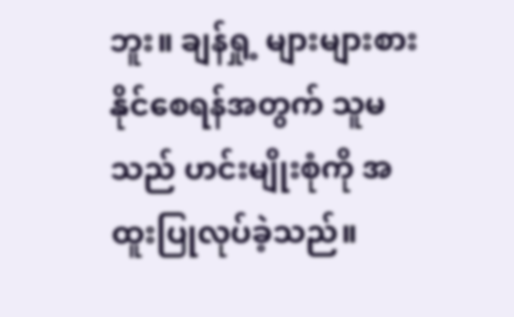ဘူး။ ချန်ရှု့ များများစားနိုင်စေရန်အတွက် သူမသည် ဟင်းမျိုးစုံကို အထူးပြုလုပ်ခဲ့သည်။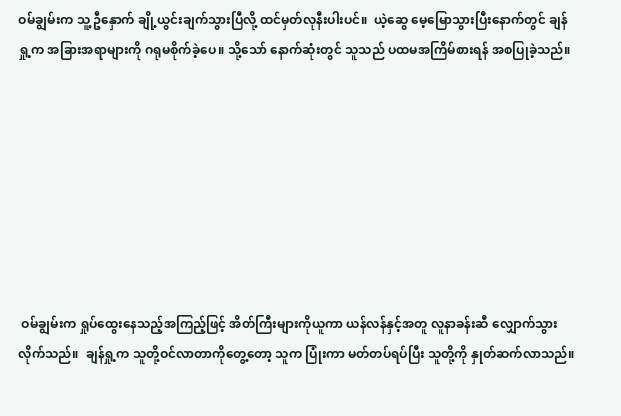ဝမ်ချွမ်းက သူ့ ဦနှောက် ချို့ယွင်းချက်သွားပြီလို့ ထင်မှတ်လုနီးပါးပင်။  ယဲ့ဆွေ မေ့မြောသွားပြီးနောက်တွင် ချန်ရှု့က အခြားအရာများကို ဂရုမစိုက်ခဲ့ပေ။ သို့သော် နောက်ဆုံးတွင် သူသည် ပထမအကြိမ်စားရန် အစပြုခဲ့သည်။








 ဝမ်ချွမ်းက ရှုပ်ထွေးနေသည့်အကြည့်ဖြင့် အိတ်ကြီးများကိုယူကာ ယန်လန်နှင့်အတူ လူနာခန်းဆီ လျှောက်သွားလိုက်သည်။  ချန်ရှု့က သူတို့ဝင်လာတာကိုတွေ့တော့ သူက ပြုံးကာ မတ်တပ်ရပ်ပြီး သူတို့ကို နှုတ်ဆက်လာသည်။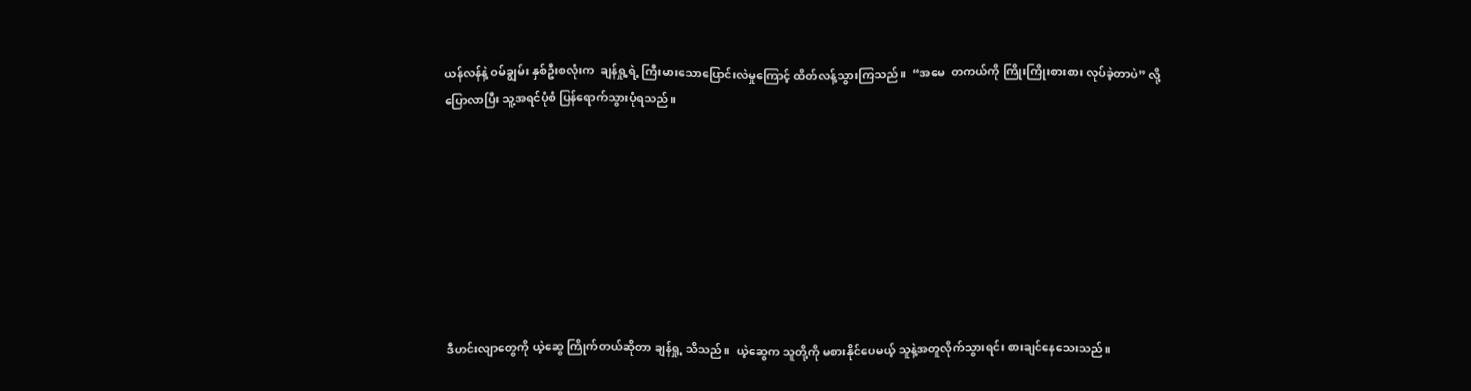ယန်လန်နဲ့ ဝမ်ချွမ်း နှစ်ဦးစလုံးက  ချန်ရှု့ရဲ့ ကြီးမားသောပြောင်းလဲမှုကြောင့် ထိတ်လန့်သွားကြသည်။  “အမေ  တကယ်ကို ကြိုးကြိုးစားစား လုပ်ခဲ့တာပဲ” လို့ပြောလာပြီး သူ့အရင်ပုံစံ ပြန်ရောက်သွားပုံရသည်။








 ဒီဟင်းလျာတွေကို ယဲ့ဆွေ ကြိုက်တယ်ဆိုတာ ချန်ရှု့ သိသည်။  ယဲ့ဆွေက သူတို့ကို မစားနိုင်ပေမယ့် သူနဲ့အတူလိုက်သွားရင်း စားချင်နေသေးသည်။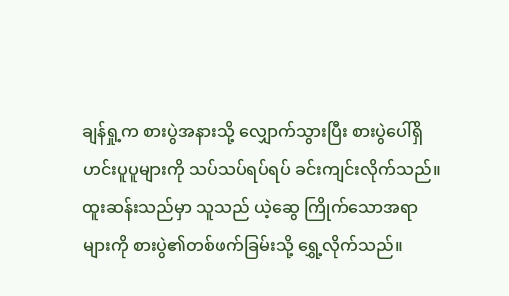ချန်ရှု့က စားပွဲအနားသို့ လျှောက်သွားပြီး စားပွဲပေါ်ရှိ ဟင်းပူပူများကို သပ်သပ်ရပ်ရပ် ခင်းကျင်းလိုက်သည်။  ထူးဆန်းသည်မှာ သူသည် ယဲ့ဆွေ ကြိုက်သောအရာများကို စားပွဲ၏တစ်ဖက်ခြမ်းသို့ ရွှေ့လိုက်သည်။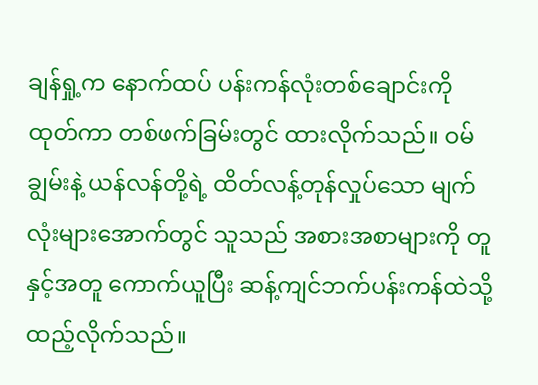ချန်ရှု့က နောက်ထပ် ပန်းကန်လုံးတစ်ချောင်းကို ထုတ်ကာ တစ်ဖက်ခြမ်းတွင် ထားလိုက်သည်။ ဝမ်ချွမ်းနဲ့ ယန်လန်တို့ရဲ့ ထိတ်လန့်တုန်လှုပ်သော မျက်လုံးများအောက်တွင် သူသည် အစားအစာများကို တူနှင့်အတူ ကောက်ယူပြီး ဆန့်ကျင်ဘက်ပန်းကန်ထဲသို့ ထည့်လိုက်သည်။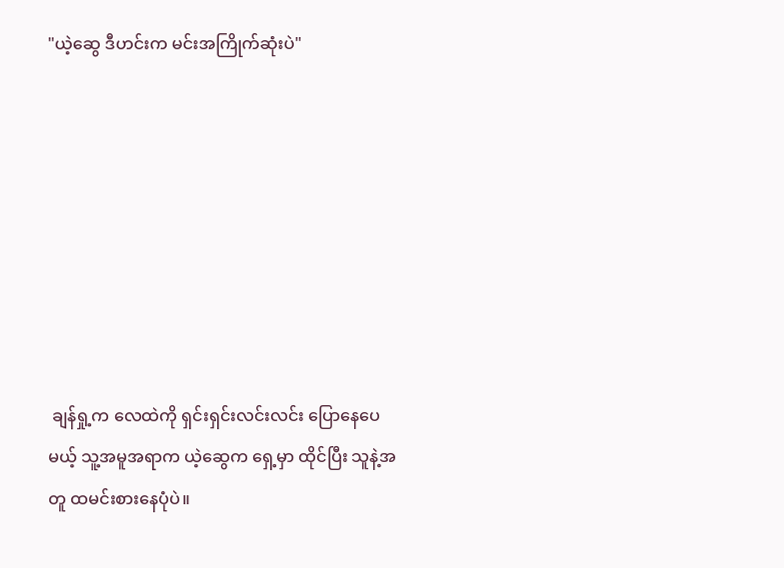"ယဲ့ဆွေ ဒီဟင်းက မင်းအကြိုက်ဆုံးပဲ"








 ချန်ရှု့က လေထဲကို ရှင်းရှင်းလင်းလင်း ပြောနေပေမယ့် သူ့အမူအရာက ယဲ့ဆွေက ရှေ့မှာ ထိုင်ပြီး သူနဲ့အတူ ထမင်းစားနေပုံပဲ။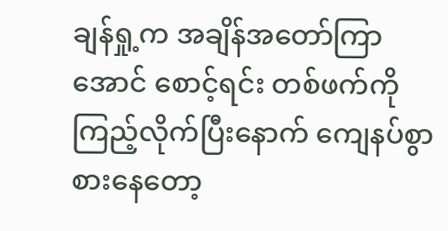ချန်ရှု့က အချိန်အတော်ကြာအောင် စောင့်ရင်း တစ်ဖက်ကို ကြည့်လိုက်ပြီးနောက် ကျေနပ်စွာ စားနေတော့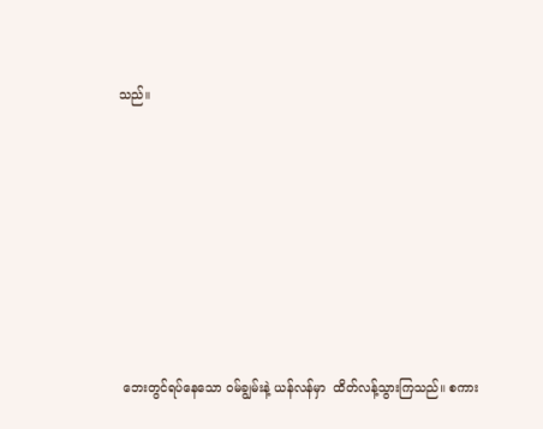သည်။








 ဘေးတွင်ရပ်နေသော ဝမ်ချွမ်းနဲ့ ယန်လန်မှာ  ထိတ်လန့်သွားကြသည်။ စကား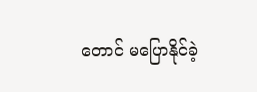တောင် မပြောနိုင်ခဲ့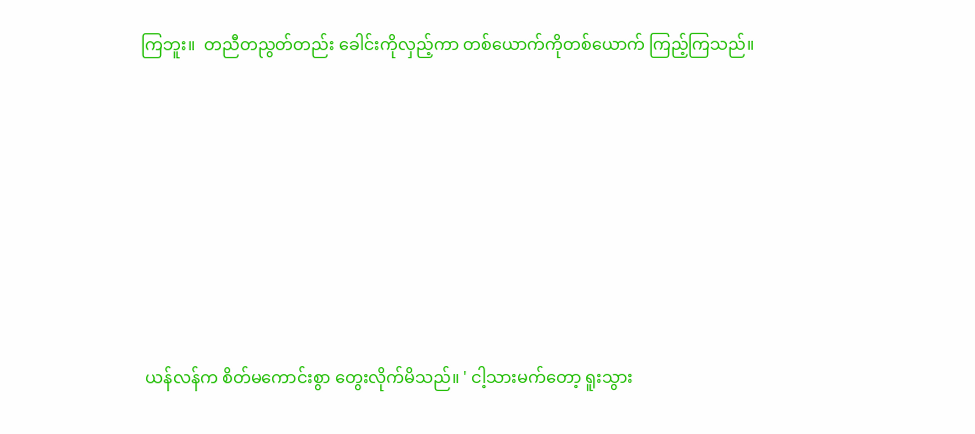ကြဘူး။  တညီတညွတ်တည်း ခေါင်းကိုလှည့်ကာ တစ်ယောက်ကိုတစ်ယောက် ကြည့်ကြသည်။








 ယန်လန်က စိတ်မကောင်းစွာ တွေးလိုက်မိသည်။ ' ငါ့သားမက်တော့ ရူးသွား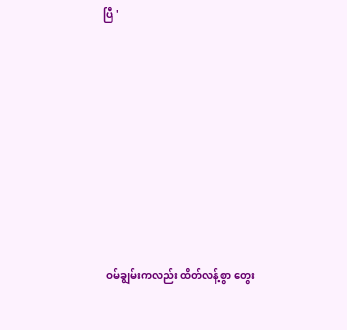ပြီ '








 ဝမ်ချွမ်းကလည်း ထိတ်လန့်စွာ တွေး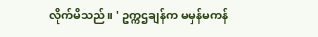လိုက်မိသည်။ ' ဥက္ကဌချန်က မမှန်မကန်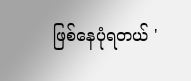ဖြစ်နေပုံရတယ် '